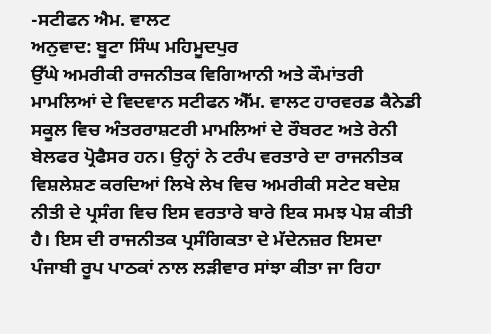-ਸਟੀਫਨ ਐਮ. ਵਾਲਟ
ਅਨੁਵਾਦ: ਬੂਟਾ ਸਿੰਘ ਮਹਿਮੂਦਪੁਰ
ਉੱਘੇ ਅਮਰੀਕੀ ਰਾਜਨੀਤਕ ਵਿਗਿਆਨੀ ਅਤੇ ਕੌਮਾਂਤਰੀ ਮਾਮਲਿਆਂ ਦੇ ਵਿਦਵਾਨ ਸਟੀਫਨ ਐੱਮ. ਵਾਲਟ ਹਾਰਵਰਡ ਕੈਨੇਡੀ ਸਕੂਲ ਵਿਚ ਅੰਤਰਰਾਸ਼ਟਰੀ ਮਾਮਲਿਆਂ ਦੇ ਰੌਬਰਟ ਅਤੇ ਰੇਨੀ ਬੇਲਫਰ ਪ੍ਰੋਫੈਸਰ ਹਨ। ਉਨ੍ਹਾਂ ਨੇ ਟਰੰਪ ਵਰਤਾਰੇ ਦਾ ਰਾਜਨੀਤਕ ਵਿਸ਼ਲੇਸ਼ਣ ਕਰਦਿਆਂ ਲਿਖੇ ਲੇਖ ਵਿਚ ਅਮਰੀਕੀ ਸਟੇਟ ਬਦੇਸ਼ ਨੀਤੀ ਦੇ ਪ੍ਰਸੰਗ ਵਿਚ ਇਸ ਵਰਤਾਰੇ ਬਾਰੇ ਇਕ ਸਮਝ ਪੇਸ਼ ਕੀਤੀ ਹੈ। ਇਸ ਦੀ ਰਾਜਨੀਤਕ ਪ੍ਰਸੰਗਿਕਤਾ ਦੇ ਮੱਦੇਨਜ਼ਰ ਇਸਦਾ ਪੰਜਾਬੀ ਰੂਪ ਪਾਠਕਾਂ ਨਾਲ ਲੜੀਵਾਰ ਸਾਂਝਾ ਕੀਤਾ ਜਾ ਰਿਹਾ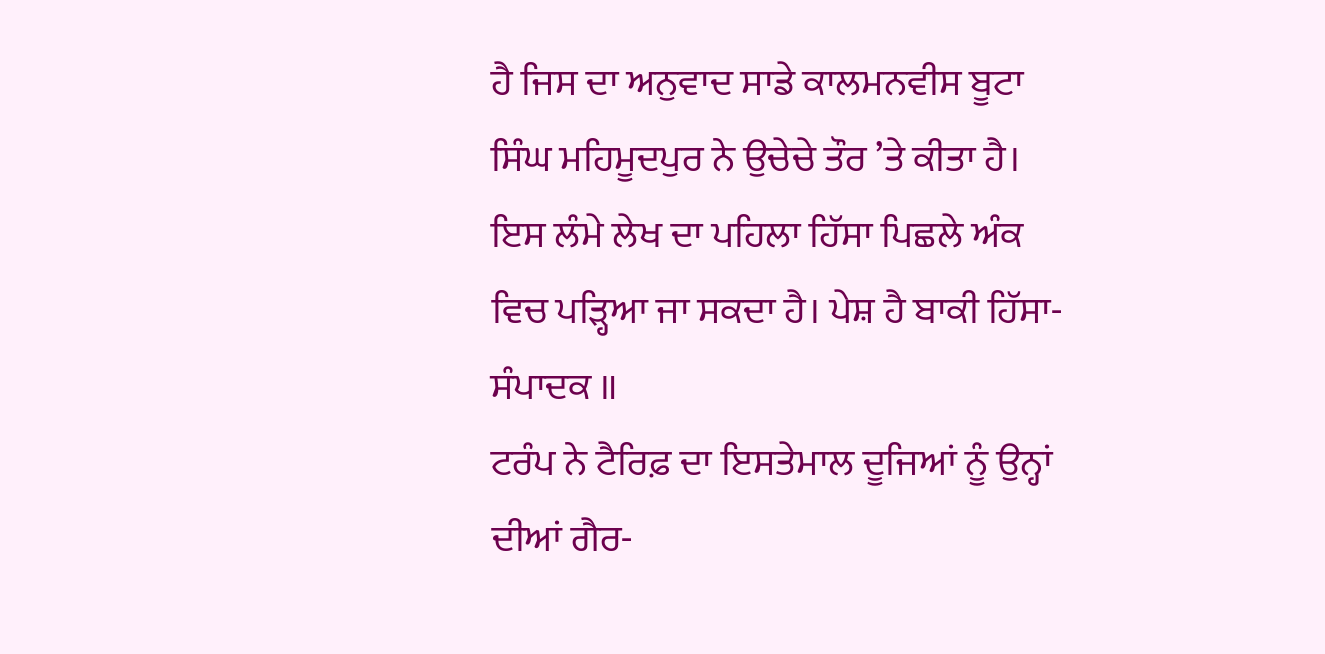ਹੈ ਜਿਸ ਦਾ ਅਨੁਵਾਦ ਸਾਡੇ ਕਾਲਮਨਵੀਸ ਬੂਟਾ ਸਿੰਘ ਮਹਿਮੂਦਪੁਰ ਨੇ ਉਚੇਚੇ ਤੌਰ ’ਤੇ ਕੀਤਾ ਹੈ। ਇਸ ਲੰਮੇ ਲੇਖ ਦਾ ਪਹਿਲਾ ਹਿੱਸਾ ਪਿਛਲੇ ਅੰਕ ਵਿਚ ਪੜ੍ਹਿਆ ਜਾ ਸਕਦਾ ਹੈ। ਪੇਸ਼ ਹੈ ਬਾਕੀ ਹਿੱਸਾ-ਸੰਪਾਦਕ ॥
ਟਰੰਪ ਨੇ ਟੈਰਿਫ਼ ਦਾ ਇਸਤੇਮਾਲ ਦੂਜਿਆਂ ਨੂੰ ਉਨ੍ਹਾਂ ਦੀਆਂ ਗੈਰ-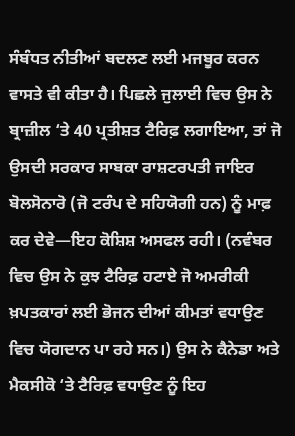ਸੰਬੰਧਤ ਨੀਤੀਆਂ ਬਦਲਣ ਲਈ ਮਜਬੂਰ ਕਰਨ ਵਾਸਤੇ ਵੀ ਕੀਤਾ ਹੈ। ਪਿਛਲੇ ਜੁਲਾਈ ਵਿਚ ਉਸ ਨੇ ਬ੍ਰਾਜ਼ੀਲ ‘ਤੇ 40 ਪ੍ਰਤੀਸ਼ਤ ਟੈਰਿਫ਼ ਲਗਾਇਆ, ਤਾਂ ਜੋ ਉਸਦੀ ਸਰਕਾਰ ਸਾਬਕਾ ਰਾਸ਼ਟਰਪਤੀ ਜਾਇਰ ਬੋਲਸੋਨਾਰੋ (ਜੋ ਟਰੰਪ ਦੇ ਸਹਿਯੋਗੀ ਹਨ) ਨੂੰ ਮਾਫ਼ ਕਰ ਦੇਵੇ—ਇਹ ਕੋਸ਼ਿਸ਼ ਅਸਫਲ ਰਹੀ। (ਨਵੰਬਰ ਵਿਚ ਉਸ ਨੇ ਕੁਝ ਟੈਰਿਫ਼ ਹਟਾਏ ਜੋ ਅਮਰੀਕੀ ਖ਼ਪਤਕਾਰਾਂ ਲਈ ਭੋਜਨ ਦੀਆਂ ਕੀਮਤਾਂ ਵਧਾਉਣ ਵਿਚ ਯੋਗਦਾਨ ਪਾ ਰਹੇ ਸਨ।) ਉਸ ਨੇ ਕੈਨੇਡਾ ਅਤੇ ਮੈਕਸੀਕੋ ‘ਤੇ ਟੈਰਿਫ਼ ਵਧਾਉਣ ਨੂੰ ਇਹ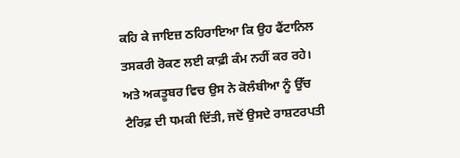ਕਹਿ ਕੇ ਜਾਇਜ਼ ਠਹਿਰਾਇਆ ਕਿ ਉਹ ਫੈਂਟਾਨਿਲ ਤਸਕਰੀ ਰੋਕਣ ਲਈ ਕਾਫ਼ੀ ਕੰਮ ਨਹੀਂ ਕਰ ਰਹੇ। ਅਤੇ ਅਕਤੂਬਰ ਵਿਚ ਉਸ ਨੇ ਕੋਲੰਬੀਆ ਨੂੰ ਉੱਚ ਟੈਰਿਫ਼ ਦੀ ਧਮਕੀ ਦਿੱਤੀ, ਜਦੋਂ ਉਸਦੇ ਰਾਸ਼ਟਰਪਤੀ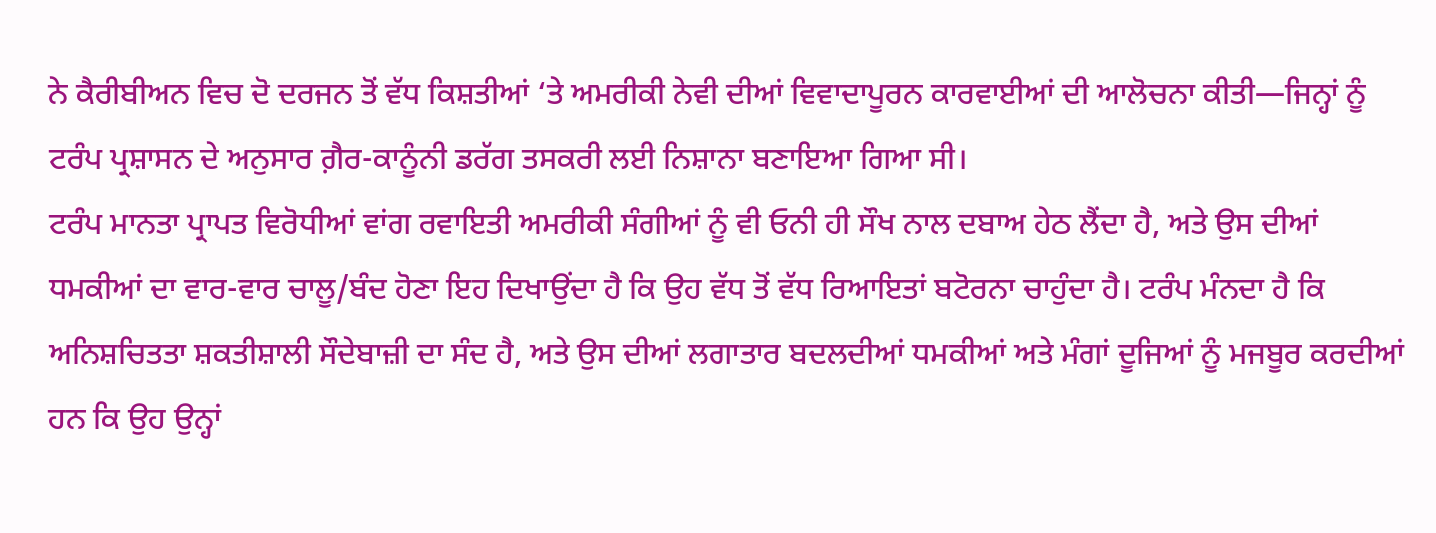ਨੇ ਕੈਰੀਬੀਅਨ ਵਿਚ ਦੋ ਦਰਜਨ ਤੋਂ ਵੱਧ ਕਿਸ਼ਤੀਆਂ ‘ਤੇ ਅਮਰੀਕੀ ਨੇਵੀ ਦੀਆਂ ਵਿਵਾਦਾਪੂਰਨ ਕਾਰਵਾਈਆਂ ਦੀ ਆਲੋਚਨਾ ਕੀਤੀ—ਜਿਨ੍ਹਾਂ ਨੂੰ ਟਰੰਪ ਪ੍ਰਸ਼ਾਸਨ ਦੇ ਅਨੁਸਾਰ ਗ਼ੈਰ-ਕਾਨੂੰਨੀ ਡਰੱਗ ਤਸਕਰੀ ਲਈ ਨਿਸ਼ਾਨਾ ਬਣਾਇਆ ਗਿਆ ਸੀ।
ਟਰੰਪ ਮਾਨਤਾ ਪ੍ਰਾਪਤ ਵਿਰੋਧੀਆਂ ਵਾਂਗ ਰਵਾਇਤੀ ਅਮਰੀਕੀ ਸੰਗੀਆਂ ਨੂੰ ਵੀ ਓਨੀ ਹੀ ਸੌਖ ਨਾਲ ਦਬਾਅ ਹੇਠ ਲੈਂਦਾ ਹੈ, ਅਤੇ ਉਸ ਦੀਆਂ ਧਮਕੀਆਂ ਦਾ ਵਾਰ-ਵਾਰ ਚਾਲੂ/ਬੰਦ ਹੋਣਾ ਇਹ ਦਿਖਾਉਂਦਾ ਹੈ ਕਿ ਉਹ ਵੱਧ ਤੋਂ ਵੱਧ ਰਿਆਇਤਾਂ ਬਟੋਰਨਾ ਚਾਹੁੰਦਾ ਹੈ। ਟਰੰਪ ਮੰਨਦਾ ਹੈ ਕਿ ਅਨਿਸ਼ਚਿਤਤਾ ਸ਼ਕਤੀਸ਼ਾਲੀ ਸੌਦੇਬਾਜ਼ੀ ਦਾ ਸੰਦ ਹੈ, ਅਤੇ ਉਸ ਦੀਆਂ ਲਗਾਤਾਰ ਬਦਲਦੀਆਂ ਧਮਕੀਆਂ ਅਤੇ ਮੰਗਾਂ ਦੂਜਿਆਂ ਨੂੰ ਮਜਬੂਰ ਕਰਦੀਆਂ ਹਨ ਕਿ ਉਹ ਉਨ੍ਹਾਂ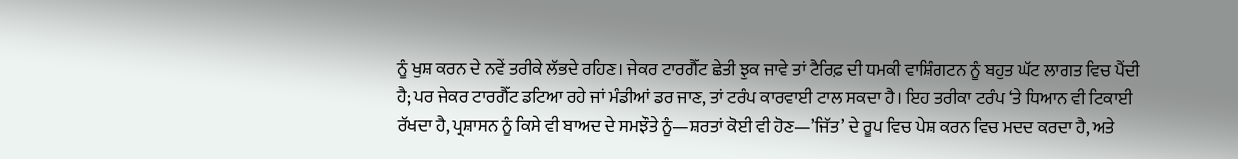ਨੂੰ ਖੁਸ਼ ਕਰਨ ਦੇ ਨਵੇਂ ਤਰੀਕੇ ਲੱਭਦੇ ਰਹਿਣ। ਜੇਕਰ ਟਾਰਗੈੱਟ ਛੇਤੀ ਝੁਕ ਜਾਵੇ ਤਾਂ ਟੈਰਿਫ਼ ਦੀ ਧਮਕੀ ਵਾਸ਼ਿੰਗਟਨ ਨੂੰ ਬਹੁਤ ਘੱਟ ਲਾਗਤ ਵਿਚ ਪੈਂਦੀ ਹੈ; ਪਰ ਜੇਕਰ ਟਾਰਗੈੱਟ ਡਟਿਆ ਰਹੇ ਜਾਂ ਮੰਡੀਆਂ ਡਰ ਜਾਣ, ਤਾਂ ਟਰੰਪ ਕਾਰਵਾਈ ਟਾਲ ਸਕਦਾ ਹੈ। ਇਹ ਤਰੀਕਾ ਟਰੰਪ ‘ਤੇ ਧਿਆਨ ਵੀ ਟਿਕਾਈ ਰੱਖਦਾ ਹੈ, ਪ੍ਰਸ਼ਾਸਨ ਨੂੰ ਕਿਸੇ ਵੀ ਬਾਅਦ ਦੇ ਸਮਝੌਤੇ ਨੂੰ—ਸ਼ਰਤਾਂ ਕੋਈ ਵੀ ਹੋਣ—’ਜਿੱਤ’ ਦੇ ਰੂਪ ਵਿਚ ਪੇਸ਼ ਕਰਨ ਵਿਚ ਮਦਦ ਕਰਦਾ ਹੈ, ਅਤੇ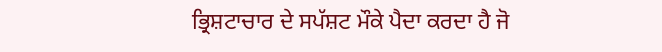ਭ੍ਰਿਸ਼ਟਾਚਾਰ ਦੇ ਸਪੱਸ਼ਟ ਮੌਕੇ ਪੈਦਾ ਕਰਦਾ ਹੈ ਜੋ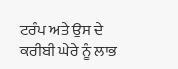ਟਰੰਪ ਅਤੇ ਉਸ ਦੇ ਕਰੀਬੀ ਘੇਰੇ ਨੂੰ ਲਾਭ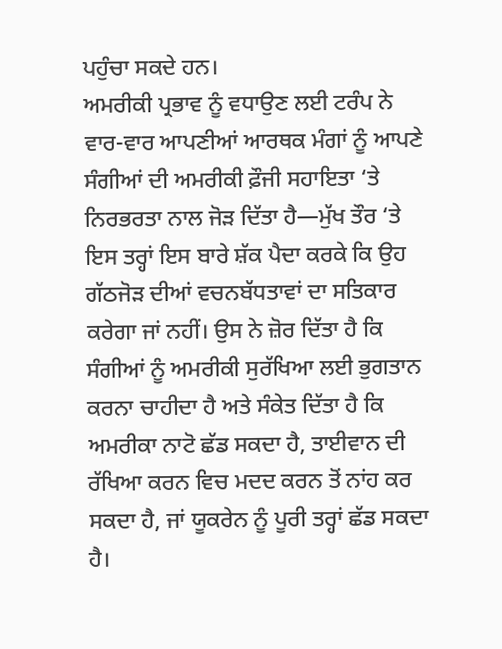ਪਹੁੰਚਾ ਸਕਦੇ ਹਨ।
ਅਮਰੀਕੀ ਪ੍ਰਭਾਵ ਨੂੰ ਵਧਾਉਣ ਲਈ ਟਰੰਪ ਨੇ ਵਾਰ-ਵਾਰ ਆਪਣੀਆਂ ਆਰਥਕ ਮੰਗਾਂ ਨੂੰ ਆਪਣੇ ਸੰਗੀਆਂ ਦੀ ਅਮਰੀਕੀ ਫ਼ੌਜੀ ਸਹਾਇਤਾ ‘ਤੇ ਨਿਰਭਰਤਾ ਨਾਲ ਜੋੜ ਦਿੱਤਾ ਹੈ—ਮੁੱਖ ਤੌਰ ‘ਤੇ ਇਸ ਤਰ੍ਹਾਂ ਇਸ ਬਾਰੇ ਸ਼ੱਕ ਪੈਦਾ ਕਰਕੇ ਕਿ ਉਹ ਗੱਠਜੋੜ ਦੀਆਂ ਵਚਨਬੱਧਤਾਵਾਂ ਦਾ ਸਤਿਕਾਰ ਕਰੇਗਾ ਜਾਂ ਨਹੀਂ। ਉਸ ਨੇ ਜ਼ੋਰ ਦਿੱਤਾ ਹੈ ਕਿ ਸੰਗੀਆਂ ਨੂੰ ਅਮਰੀਕੀ ਸੁਰੱਖਿਆ ਲਈ ਭੁਗਤਾਨ ਕਰਨਾ ਚਾਹੀਦਾ ਹੈ ਅਤੇ ਸੰਕੇਤ ਦਿੱਤਾ ਹੈ ਕਿ ਅਮਰੀਕਾ ਨਾਟੋ ਛੱਡ ਸਕਦਾ ਹੈ, ਤਾਈਵਾਨ ਦੀ ਰੱਖਿਆ ਕਰਨ ਵਿਚ ਮਦਦ ਕਰਨ ਤੋਂ ਨਾਂਹ ਕਰ ਸਕਦਾ ਹੈ, ਜਾਂ ਯੂਕਰੇਨ ਨੂੰ ਪੂਰੀ ਤਰ੍ਹਾਂ ਛੱਡ ਸਕਦਾ ਹੈ।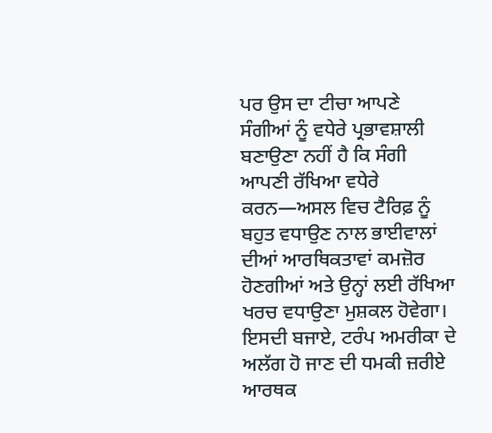ਪਰ ਉਸ ਦਾ ਟੀਚਾ ਆਪਣੇ ਸੰਗੀਆਂ ਨੂੰ ਵਧੇਰੇ ਪ੍ਰਭਾਵਸ਼ਾਲੀ ਬਣਾਉਣਾ ਨਹੀਂ ਹੈ ਕਿ ਸੰਗੀ ਆਪਣੀ ਰੱਖਿਆ ਵਧੇਰੇ ਕਰਨ—ਅਸਲ ਵਿਚ ਟੈਰਿਫ਼ ਨੂੰ ਬਹੁਤ ਵਧਾਉਣ ਨਾਲ ਭਾਈਵਾਲਾਂ ਦੀਆਂ ਆਰਥਿਕਤਾਵਾਂ ਕਮਜ਼ੋਰ ਹੋਣਗੀਆਂ ਅਤੇ ਉਨ੍ਹਾਂ ਲਈ ਰੱਖਿਆ ਖਰਚ ਵਧਾਉਣਾ ਮੁਸ਼ਕਲ ਹੋਵੇਗਾ। ਇਸਦੀ ਬਜਾਏ, ਟਰੰਪ ਅਮਰੀਕਾ ਦੇ ਅਲੱਗ ਹੋ ਜਾਣ ਦੀ ਧਮਕੀ ਜ਼ਰੀਏ ਆਰਥਕ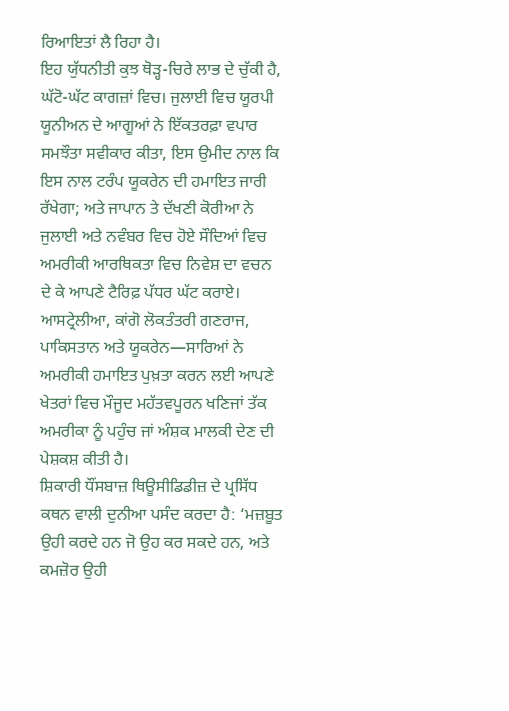ਰਿਆਇਤਾਂ ਲੈ ਰਿਹਾ ਹੈ।
ਇਹ ਯੁੱਧਨੀਤੀ ਕੁਝ ਥੋੜ੍ਹ-ਚਿਰੇ ਲਾਭ ਦੇ ਚੁੱਕੀ ਹੈ, ਘੱਟੋ-ਘੱਟ ਕਾਗਜ਼ਾਂ ਵਿਚ। ਜੁਲਾਈ ਵਿਚ ਯੂਰਪੀ ਯੂਨੀਅਨ ਦੇ ਆਗੂਆਂ ਨੇ ਇੱਕਤਰਫ਼ਾ ਵਪਾਰ ਸਮਝੌਤਾ ਸਵੀਕਾਰ ਕੀਤਾ, ਇਸ ਉਮੀਦ ਨਾਲ ਕਿ ਇਸ ਨਾਲ ਟਰੰਪ ਯੂਕਰੇਨ ਦੀ ਹਮਾਇਤ ਜਾਰੀ ਰੱਖੇਗਾ; ਅਤੇ ਜਾਪਾਨ ਤੇ ਦੱਖਣੀ ਕੋਰੀਆ ਨੇ ਜੁਲਾਈ ਅਤੇ ਨਵੰਬਰ ਵਿਚ ਹੋਏ ਸੌਦਿਆਂ ਵਿਚ ਅਮਰੀਕੀ ਆਰਥਿਕਤਾ ਵਿਚ ਨਿਵੇਸ਼ ਦਾ ਵਚਨ ਦੇ ਕੇ ਆਪਣੇ ਟੈਰਿਫ਼ ਪੱਧਰ ਘੱਟ ਕਰਾਏ। ਆਸਟ੍ਰੇਲੀਆ, ਕਾਂਗੋ ਲੋਕਤੰਤਰੀ ਗਣਰਾਜ, ਪਾਕਿਸਤਾਨ ਅਤੇ ਯੂਕਰੇਨ—ਸਾਰਿਆਂ ਨੇ ਅਮਰੀਕੀ ਹਮਾਇਤ ਪੁਖ਼ਤਾ ਕਰਨ ਲਈ ਆਪਣੇ ਖੇਤਰਾਂ ਵਿਚ ਮੌਜੂਦ ਮਹੱਤਵਪੂਰਨ ਖਣਿਜਾਂ ਤੱਕ ਅਮਰੀਕਾ ਨੂੰ ਪਹੁੰਚ ਜਾਂ ਅੰਸ਼ਕ ਮਾਲਕੀ ਦੇਣ ਦੀ ਪੇਸ਼ਕਸ਼ ਕੀਤੀ ਹੈ।
ਸ਼ਿਕਾਰੀ ਧੌਂਸਬਾਜ਼ ਥਿਊਸੀਡਿਡੀਜ਼ ਦੇ ਪ੍ਰਸਿੱਧ ਕਥਨ ਵਾਲੀ ਦੁਨੀਆ ਪਸੰਦ ਕਰਦਾ ਹੈ: ‘ਮਜ਼ਬੂਤ ਉਹੀ ਕਰਦੇ ਹਨ ਜੋ ਉਹ ਕਰ ਸਕਦੇ ਹਨ, ਅਤੇ ਕਮਜ਼ੋਰ ਉਹੀ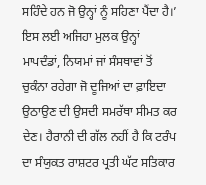ਸਹਿੰਦੇ ਹਨ ਜੋ ਉਨ੍ਹਾਂ ਨੂੰ ਸਹਿਣਾ ਪੈਂਦਾ ਹੈ।’ ਇਸ ਲਈ ਅਜਿਹਾ ਮੁਲਕ ਉਨ੍ਹਾਂ ਮਾਪਦੰਡਾਂ, ਨਿਯਮਾਂ ਜਾਂ ਸੰਸਥਾਵਾਂ ਤੋਂ ਚੁਕੰਨਾ ਰਹੇਗਾ ਜੋ ਦੂਜਿਆਂ ਦਾ ਫ਼ਾਇਦਾ ਉਠਾਉਣ ਦੀ ਉਸਦੀ ਸਮਰੱਥਾ ਸੀਮਤ ਕਰ ਦੇਣ। ਹੈਰਾਨੀ ਦੀ ਗੱਲ ਨਹੀਂ ਹੈ ਕਿ ਟਰੰਪ ਦਾ ਸੰਯੁਕਤ ਰਾਸ਼ਟਰ ਪ੍ਰਤੀ ਘੱਟ ਸਤਿਕਾਰ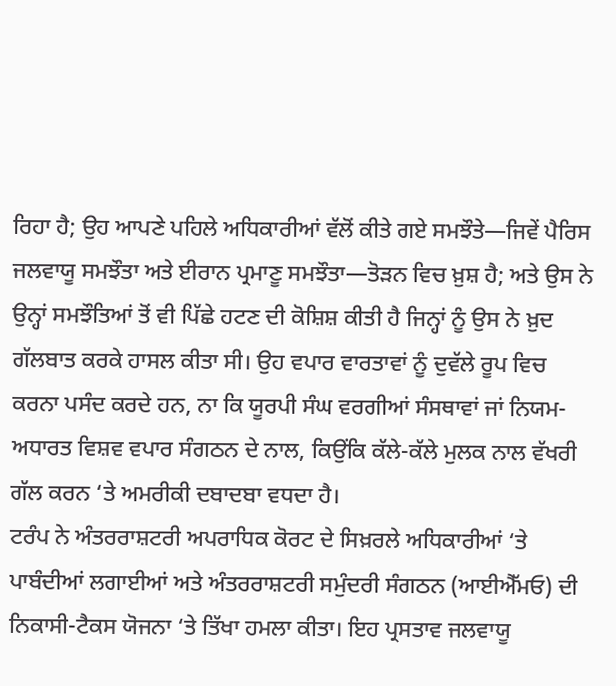ਰਿਹਾ ਹੈ; ਉਹ ਆਪਣੇ ਪਹਿਲੇ ਅਧਿਕਾਰੀਆਂ ਵੱਲੋਂ ਕੀਤੇ ਗਏ ਸਮਝੌਤੇ—ਜਿਵੇਂ ਪੈਰਿਸ ਜਲਵਾਯੂ ਸਮਝੌਤਾ ਅਤੇ ਈਰਾਨ ਪ੍ਰਮਾਣੂ ਸਮਝੌਤਾ—ਤੋੜਨ ਵਿਚ ਖ਼ੁਸ਼ ਹੈ; ਅਤੇ ਉਸ ਨੇ ਉਨ੍ਹਾਂ ਸਮਝੌਤਿਆਂ ਤੋਂ ਵੀ ਪਿੱਛੇ ਹਟਣ ਦੀ ਕੋਸ਼ਿਸ਼ ਕੀਤੀ ਹੈ ਜਿਨ੍ਹਾਂ ਨੂੰ ਉਸ ਨੇ ਖ਼ੁਦ ਗੱਲਬਾਤ ਕਰਕੇ ਹਾਸਲ ਕੀਤਾ ਸੀ। ਉਹ ਵਪਾਰ ਵਾਰਤਾਵਾਂ ਨੂੰ ਦੁਵੱਲੇ ਰੂਪ ਵਿਚ ਕਰਨਾ ਪਸੰਦ ਕਰਦੇ ਹਨ, ਨਾ ਕਿ ਯੂਰਪੀ ਸੰਘ ਵਰਗੀਆਂ ਸੰਸਥਾਵਾਂ ਜਾਂ ਨਿਯਮ-ਅਧਾਰਤ ਵਿਸ਼ਵ ਵਪਾਰ ਸੰਗਠਨ ਦੇ ਨਾਲ, ਕਿਉਂਕਿ ਕੱਲੇ-ਕੱਲੇ ਮੁਲਕ ਨਾਲ ਵੱਖਰੀ ਗੱਲ ਕਰਨ ‘ਤੇ ਅਮਰੀਕੀ ਦਬਾਦਬਾ ਵਧਦਾ ਹੈ।
ਟਰੰਪ ਨੇ ਅੰਤਰਰਾਸ਼ਟਰੀ ਅਪਰਾਧਿਕ ਕੋਰਟ ਦੇ ਸਿਖ਼ਰਲੇ ਅਧਿਕਾਰੀਆਂ ‘ਤੇ ਪਾਬੰਦੀਆਂ ਲਗਾਈਆਂ ਅਤੇ ਅੰਤਰਰਾਸ਼ਟਰੀ ਸਮੁੰਦਰੀ ਸੰਗਠਨ (ਆਈਐੱਮਓ) ਦੀ ਨਿਕਾਸੀ-ਟੈਕਸ ਯੋਜਨਾ ‘ਤੇ ਤਿੱਖਾ ਹਮਲਾ ਕੀਤਾ। ਇਹ ਪ੍ਰਸਤਾਵ ਜਲਵਾਯੂ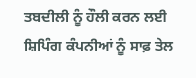ਤਬਦੀਲੀ ਨੂੰ ਹੌਲੀ ਕਰਨ ਲਈ ਸ਼ਿਪਿੰਗ ਕੰਪਨੀਆਂ ਨੂੰ ਸਾਫ਼ ਤੇਲ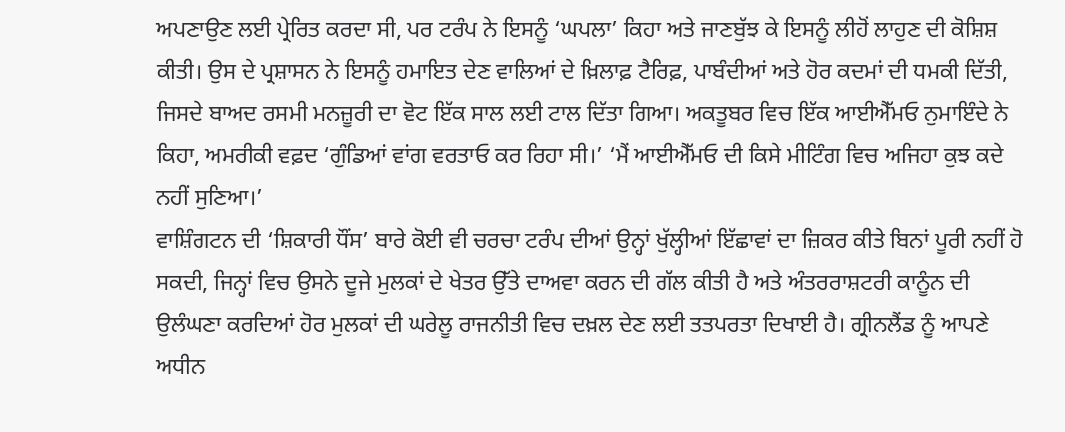ਅਪਣਾਉਣ ਲਈ ਪ੍ਰੇਰਿਤ ਕਰਦਾ ਸੀ, ਪਰ ਟਰੰਪ ਨੇ ਇਸਨੂੰ ‘ਘਪਲਾ’ ਕਿਹਾ ਅਤੇ ਜਾਣਬੁੱਝ ਕੇ ਇਸਨੂੰ ਲੀਹੋਂ ਲਾਹੁਣ ਦੀ ਕੋਸ਼ਿਸ਼ ਕੀਤੀ। ਉਸ ਦੇ ਪ੍ਰਸ਼ਾਸਨ ਨੇ ਇਸਨੂੰ ਹਮਾਇਤ ਦੇਣ ਵਾਲਿਆਂ ਦੇ ਖ਼ਿਲਾਫ਼ ਟੈਰਿਫ਼, ਪਾਬੰਦੀਆਂ ਅਤੇ ਹੋਰ ਕਦਮਾਂ ਦੀ ਧਮਕੀ ਦਿੱਤੀ, ਜਿਸਦੇ ਬਾਅਦ ਰਸਮੀ ਮਨਜ਼ੂਰੀ ਦਾ ਵੋਟ ਇੱਕ ਸਾਲ ਲਈ ਟਾਲ ਦਿੱਤਾ ਗਿਆ। ਅਕਤੂਬਰ ਵਿਚ ਇੱਕ ਆਈਐੱਮਓ ਨੁਮਾਇੰਦੇ ਨੇ ਕਿਹਾ, ਅਮਰੀਕੀ ਵਫ਼ਦ ‘ਗੁੰਡਿਆਂ ਵਾਂਗ ਵਰਤਾਓ ਕਰ ਰਿਹਾ ਸੀ।’ ‘ਮੈਂ ਆਈਐੱਮਓ ਦੀ ਕਿਸੇ ਮੀਟਿੰਗ ਵਿਚ ਅਜਿਹਾ ਕੁਝ ਕਦੇ ਨਹੀਂ ਸੁਣਿਆ।’
ਵਾਸ਼ਿੰਗਟਨ ਦੀ ‘ਸ਼ਿਕਾਰੀ ਧੌਂਸ’ ਬਾਰੇ ਕੋਈ ਵੀ ਚਰਚਾ ਟਰੰਪ ਦੀਆਂ ਉਨ੍ਹਾਂ ਖੁੱਲ੍ਹੀਆਂ ਇੱਛਾਵਾਂ ਦਾ ਜ਼ਿਕਰ ਕੀਤੇ ਬਿਨਾਂ ਪੂਰੀ ਨਹੀਂ ਹੋ ਸਕਦੀ, ਜਿਨ੍ਹਾਂ ਵਿਚ ਉਸਨੇ ਦੂਜੇ ਮੁਲਕਾਂ ਦੇ ਖੇਤਰ ਉੱਤੇ ਦਾਅਵਾ ਕਰਨ ਦੀ ਗੱਲ ਕੀਤੀ ਹੈ ਅਤੇ ਅੰਤਰਰਾਸ਼ਟਰੀ ਕਾਨੂੰਨ ਦੀ ਉਲੰਘਣਾ ਕਰਦਿਆਂ ਹੋਰ ਮੁਲਕਾਂ ਦੀ ਘਰੇਲੂ ਰਾਜਨੀਤੀ ਵਿਚ ਦਖ਼ਲ ਦੇਣ ਲਈ ਤਤਪਰਤਾ ਦਿਖਾਈ ਹੈ। ਗ੍ਰੀਨਲੈਂਡ ਨੂੰ ਆਪਣੇ ਅਧੀਨ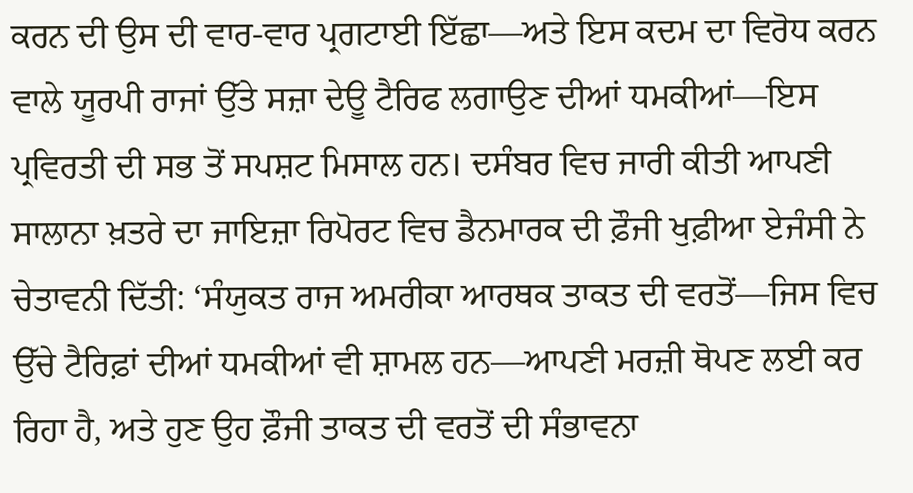ਕਰਨ ਦੀ ਉਸ ਦੀ ਵਾਰ-ਵਾਰ ਪ੍ਰਗਟਾਈ ਇੱਛਾ—ਅਤੇ ਇਸ ਕਦਮ ਦਾ ਵਿਰੋਧ ਕਰਨ ਵਾਲੇ ਯੂਰਪੀ ਰਾਜਾਂ ਉੱਤੇ ਸਜ਼ਾ ਦੇਊ ਟੈਰਿਫ ਲਗਾਉਣ ਦੀਆਂ ਧਮਕੀਆਂ—ਇਸ ਪ੍ਰਵਿਰਤੀ ਦੀ ਸਭ ਤੋਂ ਸਪਸ਼ਟ ਮਿਸਾਲ ਹਨ। ਦਸੰਬਰ ਵਿਚ ਜਾਰੀ ਕੀਤੀ ਆਪਣੀ ਸਾਲਾਨਾ ਖ਼ਤਰੇ ਦਾ ਜਾਇਜ਼ਾ ਰਿਪੋਰਟ ਵਿਚ ਡੈਨਮਾਰਕ ਦੀ ਫ਼ੌਜੀ ਖੁਫ਼ੀਆ ਏਜੰਸੀ ਨੇ ਚੇਤਾਵਨੀ ਦਿੱਤੀ: ‘ਸੰਯੁਕਤ ਰਾਜ ਅਮਰੀਕਾ ਆਰਥਕ ਤਾਕਤ ਦੀ ਵਰਤੋਂ—ਜਿਸ ਵਿਚ ਉੱਚੇ ਟੈਰਿਫ਼ਾਂ ਦੀਆਂ ਧਮਕੀਆਂ ਵੀ ਸ਼ਾਮਲ ਹਨ—ਆਪਣੀ ਮਰਜ਼ੀ ਥੋਪਣ ਲਈ ਕਰ ਰਿਹਾ ਹੈ, ਅਤੇ ਹੁਣ ਉਹ ਫ਼ੌਜੀ ਤਾਕਤ ਦੀ ਵਰਤੋਂ ਦੀ ਸੰਭਾਵਨਾ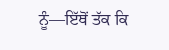ਨੂੰ—ਇੱਥੋਂ ਤੱਕ ਕਿ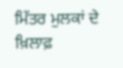ਮਿੱਤਰ ਮੁਲਕਾਂ ਦੇ ਖ਼ਿਲਾਫ਼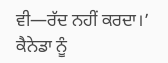ਵੀ—ਰੱਦ ਨਹੀਂ ਕਰਦਾ।’
ਕੈਨੇਡਾ ਨੂੰ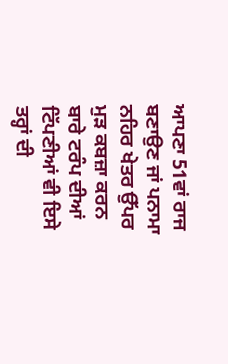ਆਪਣਾ 51ਵਾਂ ਰਾਜ ਬਣਾਉਣ ਜਾਂ ਪਨਾਮਾ ਨਹਿਰ ਖੇਤਰ ਉੱਪਰ ਮੁੜ ਕਬਜ਼ਾ ਕਰਨ ਬਾਰੇ ਟਰੰਪ ਦੀਆਂ ਟਿੱਪਣੀਆਂ ਵੀ ਇਸੇ ਤਰ੍ਹਾਂ ਦੀ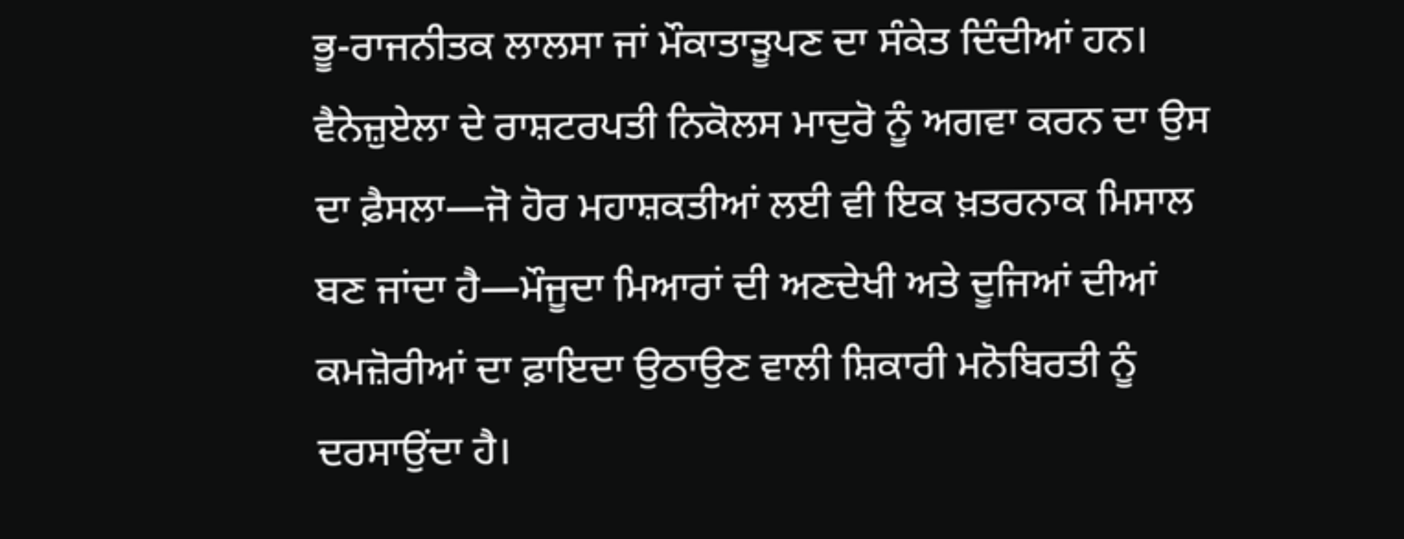ਭੂ-ਰਾਜਨੀਤਕ ਲਾਲਸਾ ਜਾਂ ਮੌਕਾਤਾੜੂਪਣ ਦਾ ਸੰਕੇਤ ਦਿੰਦੀਆਂ ਹਨ। ਵੈਨੇਜ਼ੁਏਲਾ ਦੇ ਰਾਸ਼ਟਰਪਤੀ ਨਿਕੋਲਸ ਮਾਦੁਰੋ ਨੂੰ ਅਗਵਾ ਕਰਨ ਦਾ ਉਸ ਦਾ ਫ਼ੈਸਲਾ—ਜੋ ਹੋਰ ਮਹਾਸ਼ਕਤੀਆਂ ਲਈ ਵੀ ਇਕ ਖ਼ਤਰਨਾਕ ਮਿਸਾਲ ਬਣ ਜਾਂਦਾ ਹੈ—ਮੌਜੂਦਾ ਮਿਆਰਾਂ ਦੀ ਅਣਦੇਖੀ ਅਤੇ ਦੂਜਿਆਂ ਦੀਆਂ ਕਮਜ਼ੋਰੀਆਂ ਦਾ ਫ਼ਾਇਦਾ ਉਠਾਉਣ ਵਾਲੀ ਸ਼ਿਕਾਰੀ ਮਨੋਬਿਰਤੀ ਨੂੰ ਦਰਸਾਉਂਦਾ ਹੈ।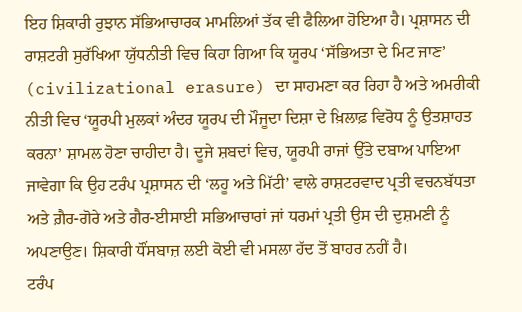ਇਹ ਸ਼ਿਕਾਰੀ ਰੁਝਾਨ ਸੱਭਿਆਚਾਰਕ ਮਾਮਲਿਆਂ ਤੱਕ ਵੀ ਫੈਲਿਆ ਹੋਇਆ ਹੈ। ਪ੍ਰਸ਼ਾਸਨ ਦੀ ਰਾਸ਼ਟਰੀ ਸੁਰੱਖਿਆ ਯੁੱਧਨੀਤੀ ਵਿਚ ਕਿਹਾ ਗਿਆ ਕਿ ਯੂਰਪ ‘ਸੱਭਿਅਤਾ ਦੇ ਮਿਟ ਜਾਣ’ (civilizational erasure) ਦਾ ਸਾਹਮਣਾ ਕਰ ਰਿਹਾ ਹੈ ਅਤੇ ਅਮਰੀਕੀ ਨੀਤੀ ਵਿਚ ‘ਯੂਰਪੀ ਮੁਲਕਾਂ ਅੰਦਰ ਯੂਰਪ ਦੀ ਮੌਜੂਦਾ ਦਿਸ਼ਾ ਦੇ ਖ਼ਿਲਾਫ਼ ਵਿਰੋਧ ਨੂੰ ਉਤਸ਼ਾਹਤ ਕਰਨਾ’ ਸ਼ਾਮਲ ਹੋਣਾ ਚਾਹੀਦਾ ਹੈ। ਦੂਜੇ ਸ਼ਬਦਾਂ ਵਿਚ, ਯੂਰਪੀ ਰਾਜਾਂ ਉੱਤੇ ਦਬਾਅ ਪਾਇਆ ਜਾਵੇਗਾ ਕਿ ਉਹ ਟਰੰਪ ਪ੍ਰਸ਼ਾਸਨ ਦੀ ‘ਲਹੂ ਅਤੇ ਮਿੱਟੀ’ ਵਾਲੇ ਰਾਸ਼ਟਰਵਾਦ ਪ੍ਰਤੀ ਵਚਨਬੱਧਤਾ ਅਤੇ ਗ਼ੈਰ-ਗੋਰੇ ਅਤੇ ਗੈਰ-ਈਸਾਈ ਸਭਿਆਚਾਰਾਂ ਜਾਂ ਧਰਮਾਂ ਪ੍ਰਤੀ ਉਸ ਦੀ ਦੁਸ਼ਮਣੀ ਨੂੰ ਅਪਣਾਉਣ। ਸ਼ਿਕਾਰੀ ਧੌਂਸਬਾਜ਼ ਲਈ ਕੋਈ ਵੀ ਮਸਲਾ ਹੱਦ ਤੋਂ ਬਾਹਰ ਨਹੀਂ ਹੈ।
ਟਰੰਪ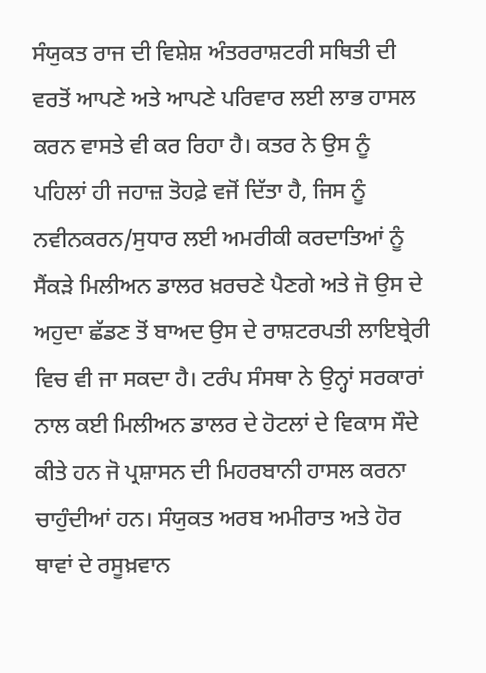ਸੰਯੁਕਤ ਰਾਜ ਦੀ ਵਿਸ਼ੇਸ਼ ਅੰਤਰਰਾਸ਼ਟਰੀ ਸਥਿਤੀ ਦੀ ਵਰਤੋਂ ਆਪਣੇ ਅਤੇ ਆਪਣੇ ਪਰਿਵਾਰ ਲਈ ਲਾਭ ਹਾਸਲ ਕਰਨ ਵਾਸਤੇ ਵੀ ਕਰ ਰਿਹਾ ਹੈ। ਕਤਰ ਨੇ ਉਸ ਨੂੰ ਪਹਿਲਾਂ ਹੀ ਜਹਾਜ਼ ਤੋਹਫ਼ੇ ਵਜੋਂ ਦਿੱਤਾ ਹੈ, ਜਿਸ ਨੂੰ ਨਵੀਨਕਰਨ/ਸੁਧਾਰ ਲਈ ਅਮਰੀਕੀ ਕਰਦਾਤਿਆਂ ਨੂੰ ਸੈਂਕੜੇ ਮਿਲੀਅਨ ਡਾਲਰ ਖ਼ਰਚਣੇ ਪੈਣਗੇ ਅਤੇ ਜੋ ਉਸ ਦੇ ਅਹੁਦਾ ਛੱਡਣ ਤੋਂ ਬਾਅਦ ਉਸ ਦੇ ਰਾਸ਼ਟਰਪਤੀ ਲਾਇਬ੍ਰੇਰੀ ਵਿਚ ਵੀ ਜਾ ਸਕਦਾ ਹੈ। ਟਰੰਪ ਸੰਸਥਾ ਨੇ ਉਨ੍ਹਾਂ ਸਰਕਾਰਾਂ ਨਾਲ ਕਈ ਮਿਲੀਅਨ ਡਾਲਰ ਦੇ ਹੋਟਲਾਂ ਦੇ ਵਿਕਾਸ ਸੌਦੇ ਕੀਤੇ ਹਨ ਜੋ ਪ੍ਰਸ਼ਾਸਨ ਦੀ ਮਿਹਰਬਾਨੀ ਹਾਸਲ ਕਰਨਾ ਚਾਹੁੰਦੀਆਂ ਹਨ। ਸੰਯੁਕਤ ਅਰਬ ਅਮੀਰਾਤ ਅਤੇ ਹੋਰ ਥਾਵਾਂ ਦੇ ਰਸੂਖ਼ਵਾਨ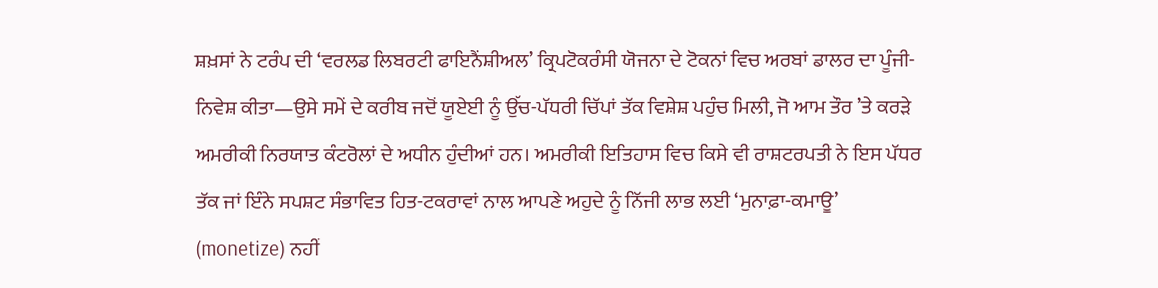ਸ਼ਖ਼ਸਾਂ ਨੇ ਟਰੰਪ ਦੀ ‘ਵਰਲਡ ਲਿਬਰਟੀ ਫਾਇਨੈਂਸ਼ੀਅਲ’ ਕ੍ਰਿਪਟੋਕਰੰਸੀ ਯੋਜਨਾ ਦੇ ਟੋਕਨਾਂ ਵਿਚ ਅਰਬਾਂ ਡਾਲਰ ਦਾ ਪੂੰਜੀ-ਨਿਵੇਸ਼ ਕੀਤਾ—ਉਸੇ ਸਮੇਂ ਦੇ ਕਰੀਬ ਜਦੋਂ ਯੂਏਈ ਨੂੰ ਉੱਚ-ਪੱਧਰੀ ਚਿੱਪਾਂ ਤੱਕ ਵਿਸ਼ੇਸ਼ ਪਹੁੰਚ ਮਿਲੀ, ਜੋ ਆਮ ਤੌਰ ’ਤੇ ਕਰੜੇ ਅਮਰੀਕੀ ਨਿਰਯਾਤ ਕੰਟਰੋਲਾਂ ਦੇ ਅਧੀਨ ਹੁੰਦੀਆਂ ਹਨ। ਅਮਰੀਕੀ ਇਤਿਹਾਸ ਵਿਚ ਕਿਸੇ ਵੀ ਰਾਸ਼ਟਰਪਤੀ ਨੇ ਇਸ ਪੱਧਰ ਤੱਕ ਜਾਂ ਇੰਨੇ ਸਪਸ਼ਟ ਸੰਭਾਵਿਤ ਹਿਤ-ਟਕਰਾਵਾਂ ਨਾਲ ਆਪਣੇ ਅਹੁਦੇ ਨੂੰ ਨਿੱਜੀ ਲਾਭ ਲਈ ‘ਮੁਨਾਫ਼ਾ-ਕਮਾਊ’ (monetize) ਨਹੀਂ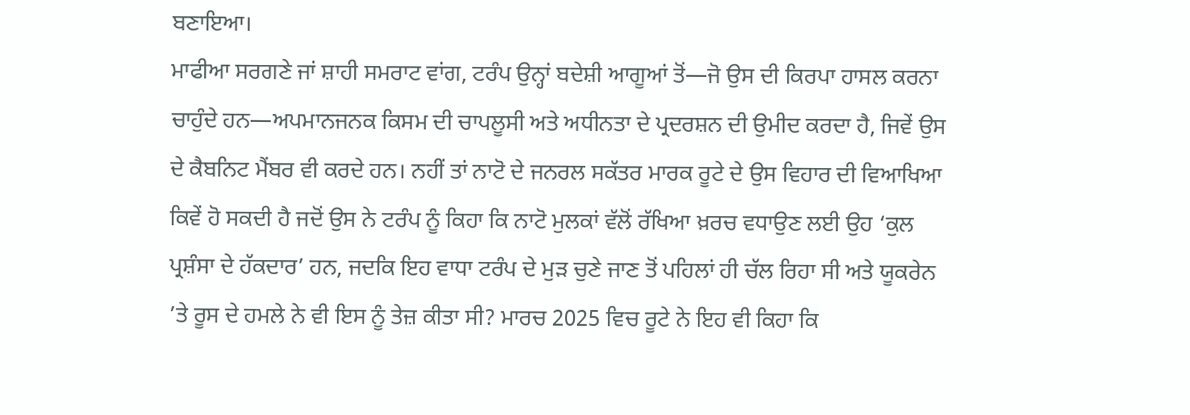ਬਣਾਇਆ।
ਮਾਫੀਆ ਸਰਗਣੇ ਜਾਂ ਸ਼ਾਹੀ ਸਮਰਾਟ ਵਾਂਗ, ਟਰੰਪ ਉਨ੍ਹਾਂ ਬਦੇਸ਼ੀ ਆਗੂਆਂ ਤੋਂ—ਜੋ ਉਸ ਦੀ ਕਿਰਪਾ ਹਾਸਲ ਕਰਨਾ ਚਾਹੁੰਦੇ ਹਨ—ਅਪਮਾਨਜਨਕ ਕਿਸਮ ਦੀ ਚਾਪਲੂਸੀ ਅਤੇ ਅਧੀਨਤਾ ਦੇ ਪ੍ਰਦਰਸ਼ਨ ਦੀ ਉਮੀਦ ਕਰਦਾ ਹੈ, ਜਿਵੇਂ ਉਸ ਦੇ ਕੈਬਨਿਟ ਮੈਂਬਰ ਵੀ ਕਰਦੇ ਹਨ। ਨਹੀਂ ਤਾਂ ਨਾਟੋ ਦੇ ਜਨਰਲ ਸਕੱਤਰ ਮਾਰਕ ਰੂਟੇ ਦੇ ਉਸ ਵਿਹਾਰ ਦੀ ਵਿਆਖਿਆ ਕਿਵੇਂ ਹੋ ਸਕਦੀ ਹੈ ਜਦੋਂ ਉਸ ਨੇ ਟਰੰਪ ਨੂੰ ਕਿਹਾ ਕਿ ਨਾਟੋ ਮੁਲਕਾਂ ਵੱਲੋਂ ਰੱਖਿਆ ਖ਼ਰਚ ਵਧਾਉਣ ਲਈ ਉਹ ‘ਕੁਲ ਪ੍ਰਸ਼ੰਸਾ ਦੇ ਹੱਕਦਾਰ’ ਹਨ, ਜਦਕਿ ਇਹ ਵਾਧਾ ਟਰੰਪ ਦੇ ਮੁੜ ਚੁਣੇ ਜਾਣ ਤੋਂ ਪਹਿਲਾਂ ਹੀ ਚੱਲ ਰਿਹਾ ਸੀ ਅਤੇ ਯੂਕਰੇਨ ’ਤੇ ਰੂਸ ਦੇ ਹਮਲੇ ਨੇ ਵੀ ਇਸ ਨੂੰ ਤੇਜ਼ ਕੀਤਾ ਸੀ? ਮਾਰਚ 2025 ਵਿਚ ਰੂਟੇ ਨੇ ਇਹ ਵੀ ਕਿਹਾ ਕਿ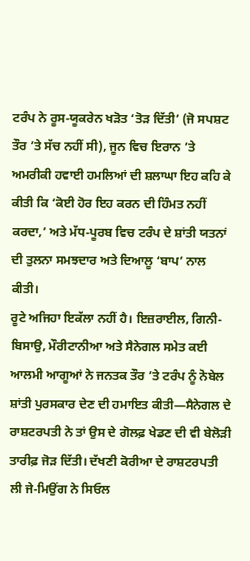ਟਰੰਪ ਨੇ ਰੂਸ-ਯੂਕਰੇਨ ਖੜੋਤ ‘ਤੋੜ ਦਿੱਤੀ’ (ਜੋ ਸਪਸ਼ਟ ਤੌਰ ’ਤੇ ਸੱਚ ਨਹੀਂ ਸੀ), ਜੂਨ ਵਿਚ ਇਰਾਨ ’ਤੇ ਅਮਰੀਕੀ ਹਵਾਈ ਹਮਲਿਆਂ ਦੀ ਸ਼ਲਾਘਾ ਇਹ ਕਹਿ ਕੇ ਕੀਤੀ ਕਿ ‘ਕੋਈ ਹੋਰ ਇਹ ਕਰਨ ਦੀ ਹਿੰਮਤ ਨਹੀਂ ਕਰਦਾ,’ ਅਤੇ ਮੱਧ-ਪੂਰਬ ਵਿਚ ਟਰੰਪ ਦੇ ਸ਼ਾਂਤੀ ਯਤਨਾਂ ਦੀ ਤੁਲਨਾ ਸਮਝਦਾਰ ਅਤੇ ਦਿਆਲੂ ‘ਬਾਪ’ ਨਾਲ ਕੀਤੀ।
ਰੂਟੇ ਅਜਿਹਾ ਇਕੱਲਾ ਨਹੀਂ ਹੈ। ਇਜ਼ਰਾਈਲ, ਗਿਨੀ-ਬਿਸਾਉ, ਮੌਰੀਟਾਨੀਆ ਅਤੇ ਸੈਨੇਗਲ ਸਮੇਤ ਕਈ ਆਲਮੀ ਆਗੂਆਂ ਨੇ ਜਨਤਕ ਤੌਰ ’ਤੇ ਟਰੰਪ ਨੂੰ ਨੋਬੇਲ ਸ਼ਾਂਤੀ ਪੁਰਸਕਾਰ ਦੇਣ ਦੀ ਹਮਾਇਤ ਕੀਤੀ—ਸੈਨੇਗਲ ਦੇ ਰਾਸ਼ਟਰਪਤੀ ਨੇ ਤਾਂ ਉਸ ਦੇ ਗੋਲਫ਼ ਖੇਡਣ ਦੀ ਵੀ ਬੇਲੋੜੀ ਤਾਰੀਫ਼ ਜੋੜ ਦਿੱਤੀ। ਦੱਖਣੀ ਕੋਰੀਆ ਦੇ ਰਾਸ਼ਟਰਪਤੀ ਲੀ ਜੇ-ਮਿਉਂਗ ਨੇ ਸਿਓਲ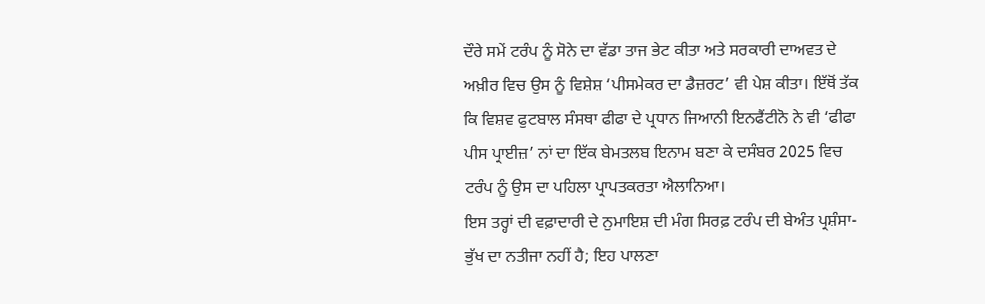ਦੌਰੇ ਸਮੇਂ ਟਰੰਪ ਨੂੰ ਸੋਨੇ ਦਾ ਵੱਡਾ ਤਾਜ ਭੇਟ ਕੀਤਾ ਅਤੇ ਸਰਕਾਰੀ ਦਾਅਵਤ ਦੇ ਅਖ਼ੀਰ ਵਿਚ ਉਸ ਨੂੰ ਵਿਸ਼ੇਸ਼ ‘ਪੀਸਮੇਕਰ ਦਾ ਡੈਜ਼ਰਟ’ ਵੀ ਪੇਸ਼ ਕੀਤਾ। ਇੱਥੋਂ ਤੱਕ ਕਿ ਵਿਸ਼ਵ ਫੁਟਬਾਲ ਸੰਸਥਾ ਫੀਫਾ ਦੇ ਪ੍ਰਧਾਨ ਜਿਆਨੀ ਇਨਫੈਂਟੀਨੋ ਨੇ ਵੀ ‘ਫੀਫਾ ਪੀਸ ਪ੍ਰਾਈਜ਼’ ਨਾਂ ਦਾ ਇੱਕ ਬੇਮਤਲਬ ਇਨਾਮ ਬਣਾ ਕੇ ਦਸੰਬਰ 2025 ਵਿਚ ਟਰੰਪ ਨੂੰ ਉਸ ਦਾ ਪਹਿਲਾ ਪ੍ਰਾਪਤਕਰਤਾ ਐਲਾਨਿਆ।
ਇਸ ਤਰ੍ਹਾਂ ਦੀ ਵਫ਼ਾਦਾਰੀ ਦੇ ਨੁਮਾਇਸ਼ ਦੀ ਮੰਗ ਸਿਰਫ਼ ਟਰੰਪ ਦੀ ਬੇਅੰਤ ਪ੍ਰਸ਼ੰਸਾ-ਭੁੱਖ ਦਾ ਨਤੀਜਾ ਨਹੀਂ ਹੈ; ਇਹ ਪਾਲਣਾ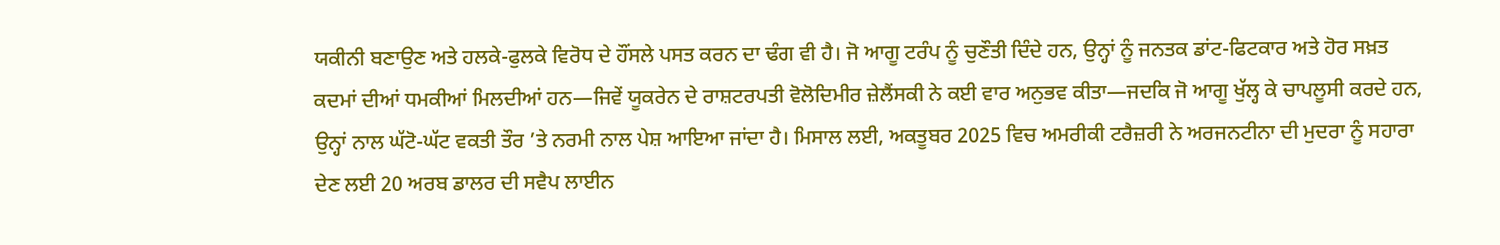ਯਕੀਨੀ ਬਣਾਉਣ ਅਤੇ ਹਲਕੇ-ਫੁਲਕੇ ਵਿਰੋਧ ਦੇ ਹੌਂਸਲੇ ਪਸਤ ਕਰਨ ਦਾ ਢੰਗ ਵੀ ਹੈ। ਜੋ ਆਗੂ ਟਰੰਪ ਨੂੰ ਚੁਣੌਤੀ ਦਿੰਦੇ ਹਨ, ਉਨ੍ਹਾਂ ਨੂੰ ਜਨਤਕ ਡਾਂਟ-ਫਿਟਕਾਰ ਅਤੇ ਹੋਰ ਸਖ਼ਤ ਕਦਮਾਂ ਦੀਆਂ ਧਮਕੀਆਂ ਮਿਲਦੀਆਂ ਹਨ—ਜਿਵੇਂ ਯੂਕਰੇਨ ਦੇ ਰਾਸ਼ਟਰਪਤੀ ਵੋਲੋਦਿਮੀਰ ਜ਼ੇਲੈਂਸਕੀ ਨੇ ਕਈ ਵਾਰ ਅਨੁਭਵ ਕੀਤਾ—ਜਦਕਿ ਜੋ ਆਗੂ ਖੁੱਲ੍ਹ ਕੇ ਚਾਪਲੂਸੀ ਕਰਦੇ ਹਨ, ਉਨ੍ਹਾਂ ਨਾਲ ਘੱਟੋ-ਘੱਟ ਵਕਤੀ ਤੌਰ ’ਤੇ ਨਰਮੀ ਨਾਲ ਪੇਸ਼ ਆਇਆ ਜਾਂਦਾ ਹੈ। ਮਿਸਾਲ ਲਈ, ਅਕਤੂਬਰ 2025 ਵਿਚ ਅਮਰੀਕੀ ਟਰੈਜ਼ਰੀ ਨੇ ਅਰਜਨਟੀਨਾ ਦੀ ਮੁਦਰਾ ਨੂੰ ਸਹਾਰਾ ਦੇਣ ਲਈ 20 ਅਰਬ ਡਾਲਰ ਦੀ ਸਵੈਪ ਲਾਈਨ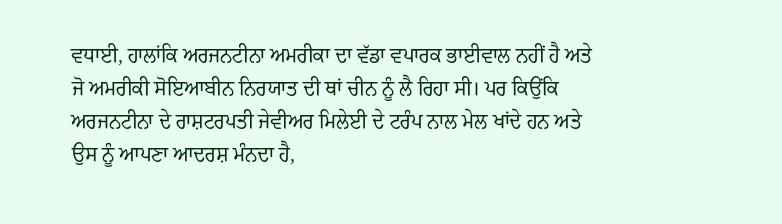ਵਧਾਈ, ਹਾਲਾਂਕਿ ਅਰਜਨਟੀਨਾ ਅਮਰੀਕਾ ਦਾ ਵੱਡਾ ਵਪਾਰਕ ਭਾਈਵਾਲ ਨਹੀਂ ਹੈ ਅਤੇ ਜੋ ਅਮਰੀਕੀ ਸੋਇਆਬੀਨ ਨਿਰਯਾਤ ਦੀ ਥਾਂ ਚੀਨ ਨੂੰ ਲੈ ਰਿਹਾ ਸੀ। ਪਰ ਕਿਉਂਕਿ ਅਰਜਨਟੀਨਾ ਦੇ ਰਾਸ਼ਟਰਪਤੀ ਜੇਵੀਅਰ ਮਿਲੇਈ ਦੇ ਟਰੰਪ ਨਾਲ ਮੇਲ ਖਾਂਦੇ ਹਨ ਅਤੇ ਉਸ ਨੂੰ ਆਪਣਾ ਆਦਰਸ਼ ਮੰਨਦਾ ਹੈ,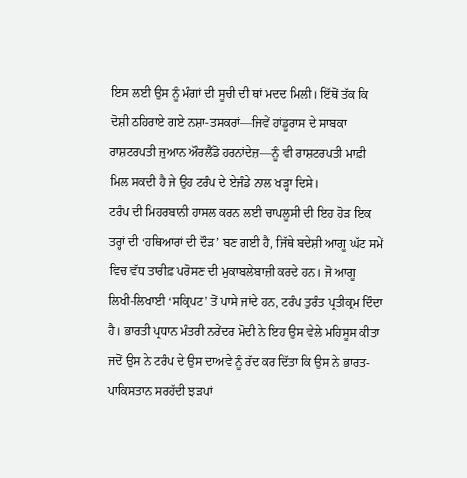ਇਸ ਲਈ ਉਸ ਨੂੰ ਮੰਗਾਂ ਦੀ ਸੂਚੀ ਦੀ ਥਾਂ ਮਦਦ ਮਿਲੀ। ਇੱਥੋਂ ਤੱਕ ਕਿ ਦੋਸ਼ੀ ਠਹਿਰਾਏ ਗਏ ਨਸ਼ਾ-ਤਸਕਰਾਂ—ਜਿਵੇਂ ਹਾਂਡੂਰਾਸ ਦੇ ਸਾਬਕਾ ਰਾਸ਼ਟਰਪਤੀ ਜੁਆਨ ਔਰਲੈਂਡੋ ਹਰਨਾਂਦੇਜ਼—ਨੂੰ ਵੀ ਰਾਸ਼ਟਰਪਤੀ ਮਾਫ਼ੀ ਮਿਲ ਸਕਦੀ ਹੈ ਜੇ ਉਹ ਟਰੰਪ ਦੇ ਏਜੰਡੇ ਨਾਲ ਖੜ੍ਹਾ ਦਿਸੇ।
ਟਰੰਪ ਦੀ ਮਿਹਰਬਾਨੀ ਹਾਸਲ ਕਰਨ ਲਈ ਚਾਪਲੂਸੀ ਦੀ ਇਹ ਹੋੜ ਇਕ ਤਰ੍ਹਾਂ ਦੀ ‘ਹਥਿਆਰਾਂ ਦੀ ਦੌੜ’ ਬਣ ਗਈ ਹੈ, ਜਿੱਥੇ ਬਦੇਸ਼ੀ ਆਗੂ ਘੱਟ ਸਮੇਂ ਵਿਚ ਵੱਧ ਤਾਰੀਫ਼ ਪਰੋਸਣ ਦੀ ਮੁਕਾਬਲੇਬਾਜ਼ੀ ਕਰਦੇ ਹਨ। ਜੋ ਆਗੂ ਲਿਖੀ-ਲਿਖਾਈ ‘ਸਕ੍ਰਿਪਟ’ ਤੋਂ ਪਾਸੇ ਜਾਂਦੇ ਹਨ, ਟਰੰਪ ਤੁਰੰਤ ਪ੍ਰਤੀਕ੍ਰਮ ਦਿੰਦਾ ਹੈ। ਭਾਰਤੀ ਪ੍ਰਧਾਨ ਮੰਤਰੀ ਨਰੇਂਦਰ ਮੋਦੀ ਨੇ ਇਹ ਉਸ ਵੇਲੇ ਮਹਿਸੂਸ ਕੀਤਾ ਜਦੋਂ ਉਸ ਨੇ ਟਰੰਪ ਦੇ ਉਸ ਦਾਅਵੇ ਨੂੰ ਰੱਦ ਕਰ ਦਿੱਤਾ ਕਿ ਉਸ ਨੇ ਭਾਰਤ-ਪਾਕਿਸਤਾਨ ਸਰਹੱਦੀ ਝੜਪਾਂ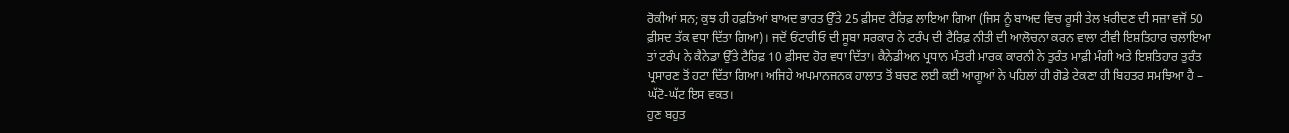ਰੋਕੀਆਂ ਸਨ; ਕੁਝ ਹੀ ਹਫ਼ਤਿਆਂ ਬਾਅਦ ਭਾਰਤ ਉੱਤੇ 25 ਫ਼ੀਸਦ ਟੈਰਿਫ਼ ਲਾਇਆ ਗਿਆ (ਜਿਸ ਨੂੰ ਬਾਅਦ ਵਿਚ ਰੂਸੀ ਤੇਲ ਖ਼ਰੀਦਣ ਦੀ ਸਜ਼ਾ ਵਜੋਂ 50 ਫ਼ੀਸਦ ਤੱਕ ਵਧਾ ਦਿੱਤਾ ਗਿਆ)। ਜਦੋਂ ਓਂਟਾਰੀਓ ਦੀ ਸੂਬਾ ਸਰਕਾਰ ਨੇ ਟਰੰਪ ਦੀ ਟੈਰਿਫ਼ ਨੀਤੀ ਦੀ ਆਲੋਚਨਾ ਕਰਨ ਵਾਲਾ ਟੀਵੀ ਇਸ਼ਤਿਹਾਰ ਚਲਾਇਆ ਤਾਂ ਟਰੰਪ ਨੇ ਕੈਨੇਡਾ ਉੱਤੇ ਟੈਰਿਫ਼ 10 ਫ਼ੀਸਦ ਹੋਰ ਵਧਾ ਦਿੱਤਾ। ਕੈਨੇਡੀਅਨ ਪ੍ਰਧਾਨ ਮੰਤਰੀ ਮਾਰਕ ਕਾਰਨੀ ਨੇ ਤੁਰੰਤ ਮਾਫ਼ੀ ਮੰਗੀ ਅਤੇ ਇਸ਼ਤਿਹਾਰ ਤੁਰੰਤ ਪ੍ਰਸਾਰਣ ਤੋਂ ਹਟਾ ਦਿੱਤਾ ਗਿਆ। ਅਜਿਹੇ ਅਪਮਾਨਜਨਕ ਹਾਲਾਤ ਤੋਂ ਬਚਣ ਲਈ ਕਈ ਆਗੂਆਂ ਨੇ ਪਹਿਲਾਂ ਹੀ ਗੋਡੇ ਟੇਕਣਾ ਹੀ ਬਿਹਤਰ ਸਮਝਿਆ ਹੈ – ਘੱਟੋ-ਘੱਟ ਇਸ ਵਕਤ।
ਹੁਣ ਬਹੁਤ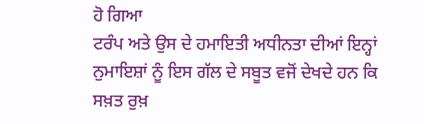ਹੋ ਗਿਆ
ਟਰੰਪ ਅਤੇ ਉਸ ਦੇ ਹਮਾਇਤੀ ਅਧੀਨਤਾ ਦੀਆਂ ਇਨ੍ਹਾਂ ਨੁਮਾਇਸ਼ਾਂ ਨੂੰ ਇਸ ਗੱਲ ਦੇ ਸਬੂਤ ਵਜੋਂ ਦੇਖਦੇ ਹਨ ਕਿ ਸਖ਼ਤ ਰੁਖ਼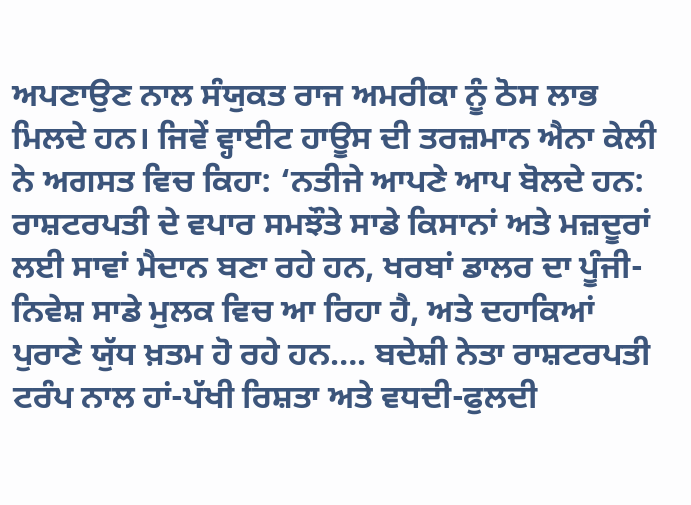ਅਪਣਾਉਣ ਨਾਲ ਸੰਯੁਕਤ ਰਾਜ ਅਮਰੀਕਾ ਨੂੰ ਠੋਸ ਲਾਭ ਮਿਲਦੇ ਹਨ। ਜਿਵੇਂ ਵ੍ਹਾਈਟ ਹਾਊਸ ਦੀ ਤਰਜ਼ਮਾਨ ਐਨਾ ਕੇਲੀ ਨੇ ਅਗਸਤ ਵਿਚ ਕਿਹਾ: ‘ਨਤੀਜੇ ਆਪਣੇ ਆਪ ਬੋਲਦੇ ਹਨ: ਰਾਸ਼ਟਰਪਤੀ ਦੇ ਵਪਾਰ ਸਮਝੌਤੇ ਸਾਡੇ ਕਿਸਾਨਾਂ ਅਤੇ ਮਜ਼ਦੂਰਾਂ ਲਈ ਸਾਵਾਂ ਮੈਦਾਨ ਬਣਾ ਰਹੇ ਹਨ, ਖਰਬਾਂ ਡਾਲਰ ਦਾ ਪੂੰਜੀ-ਨਿਵੇਸ਼ ਸਾਡੇ ਮੁਲਕ ਵਿਚ ਆ ਰਿਹਾ ਹੈ, ਅਤੇ ਦਹਾਕਿਆਂ ਪੁਰਾਣੇ ਯੁੱਧ ਖ਼ਤਮ ਹੋ ਰਹੇ ਹਨ…. ਬਦੇਸ਼ੀ ਨੇਤਾ ਰਾਸ਼ਟਰਪਤੀ ਟਰੰਪ ਨਾਲ ਹਾਂ-ਪੱਖੀ ਰਿਸ਼ਤਾ ਅਤੇ ਵਧਦੀ-ਫੁਲਦੀ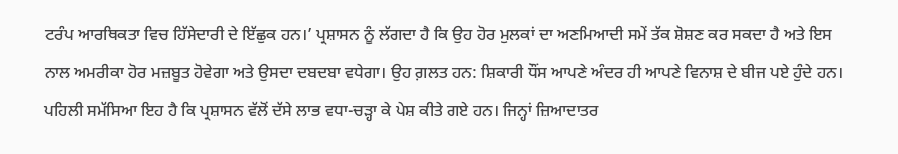ਟਰੰਪ ਆਰਥਿਕਤਾ ਵਿਚ ਹਿੱਸੇਦਾਰੀ ਦੇ ਇੱਛੁਕ ਹਨ।’ ਪ੍ਰਸ਼ਾਸਨ ਨੂੰ ਲੱਗਦਾ ਹੈ ਕਿ ਉਹ ਹੋਰ ਮੁਲਕਾਂ ਦਾ ਅਣਮਿਆਦੀ ਸਮੇਂ ਤੱਕ ਸ਼ੋਸ਼ਣ ਕਰ ਸਕਦਾ ਹੈ ਅਤੇ ਇਸ ਨਾਲ ਅਮਰੀਕਾ ਹੋਰ ਮਜ਼ਬੂਤ ਹੋਵੇਗਾ ਅਤੇ ਉਸਦਾ ਦਬਦਬਾ ਵਧੇਗਾ। ਉਹ ਗ਼ਲਤ ਹਨ: ਸ਼ਿਕਾਰੀ ਧੌਂਸ ਆਪਣੇ ਅੰਦਰ ਹੀ ਆਪਣੇ ਵਿਨਾਸ਼ ਦੇ ਬੀਜ ਪਏ ਹੁੰਦੇ ਹਨ।
ਪਹਿਲੀ ਸਮੱਸਿਆ ਇਹ ਹੈ ਕਿ ਪ੍ਰਸ਼ਾਸਨ ਵੱਲੋਂ ਦੱਸੇ ਲਾਭ ਵਧਾ-ਚੜ੍ਹਾ ਕੇ ਪੇਸ਼ ਕੀਤੇ ਗਏ ਹਨ। ਜਿਨ੍ਹਾਂ ਜ਼ਿਆਦਾਤਰ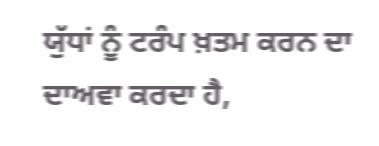ਯੁੱਧਾਂ ਨੂੰ ਟਰੰਪ ਖ਼ਤਮ ਕਰਨ ਦਾ ਦਾਅਵਾ ਕਰਦਾ ਹੈ,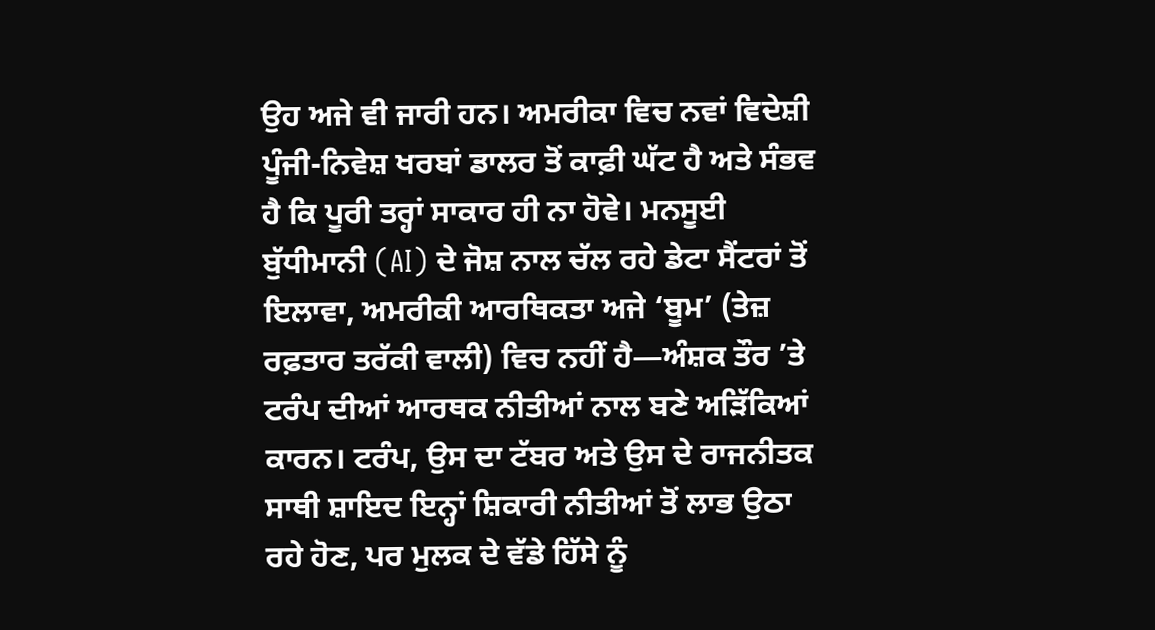ਉਹ ਅਜੇ ਵੀ ਜਾਰੀ ਹਨ। ਅਮਰੀਕਾ ਵਿਚ ਨਵਾਂ ਵਿਦੇਸ਼ੀ ਪੂੰਜੀ-ਨਿਵੇਸ਼ ਖਰਬਾਂ ਡਾਲਰ ਤੋਂ ਕਾਫ਼ੀ ਘੱਟ ਹੈ ਅਤੇ ਸੰਭਵ ਹੈ ਕਿ ਪੂਰੀ ਤਰ੍ਹਾਂ ਸਾਕਾਰ ਹੀ ਨਾ ਹੋਵੇ। ਮਨਸੂਈ ਬੁੱਧੀਮਾਨੀ (AI) ਦੇ ਜੋਸ਼ ਨਾਲ ਚੱਲ ਰਹੇ ਡੇਟਾ ਸੈਂਟਰਾਂ ਤੋਂ ਇਲਾਵਾ, ਅਮਰੀਕੀ ਆਰਥਿਕਤਾ ਅਜੇ ‘ਬੂਮ’ (ਤੇਜ਼ ਰਫ਼ਤਾਰ ਤਰੱਕੀ ਵਾਲੀ) ਵਿਚ ਨਹੀਂ ਹੈ—ਅੰਸ਼ਕ ਤੌਰ ’ਤੇ ਟਰੰਪ ਦੀਆਂ ਆਰਥਕ ਨੀਤੀਆਂ ਨਾਲ ਬਣੇ ਅੜਿੱਕਿਆਂ ਕਾਰਨ। ਟਰੰਪ, ਉਸ ਦਾ ਟੱਬਰ ਅਤੇ ਉਸ ਦੇ ਰਾਜਨੀਤਕ ਸਾਥੀ ਸ਼ਾਇਦ ਇਨ੍ਹਾਂ ਸ਼ਿਕਾਰੀ ਨੀਤੀਆਂ ਤੋਂ ਲਾਭ ਉਠਾ ਰਹੇ ਹੋਣ, ਪਰ ਮੁਲਕ ਦੇ ਵੱਡੇ ਹਿੱਸੇ ਨੂੰ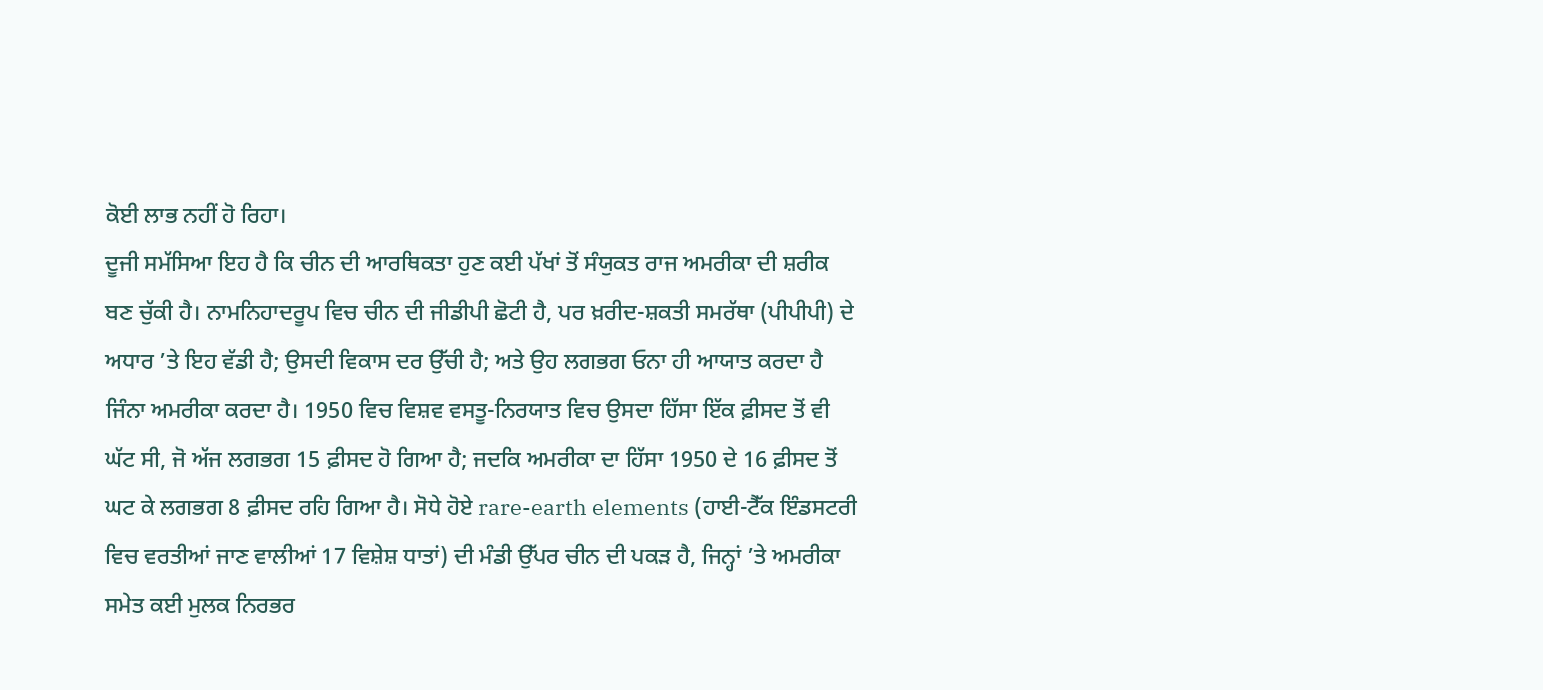ਕੋਈ ਲਾਭ ਨਹੀਂ ਹੋ ਰਿਹਾ।
ਦੂਜੀ ਸਮੱਸਿਆ ਇਹ ਹੈ ਕਿ ਚੀਨ ਦੀ ਆਰਥਿਕਤਾ ਹੁਣ ਕਈ ਪੱਖਾਂ ਤੋਂ ਸੰਯੁਕਤ ਰਾਜ ਅਮਰੀਕਾ ਦੀ ਸ਼ਰੀਕ ਬਣ ਚੁੱਕੀ ਹੈ। ਨਾਮਨਿਹਾਦਰੂਪ ਵਿਚ ਚੀਨ ਦੀ ਜੀਡੀਪੀ ਛੋਟੀ ਹੈ, ਪਰ ਖ਼ਰੀਦ-ਸ਼ਕਤੀ ਸਮਰੱਥਾ (ਪੀਪੀਪੀ) ਦੇ ਅਧਾਰ ’ਤੇ ਇਹ ਵੱਡੀ ਹੈ; ਉਸਦੀ ਵਿਕਾਸ ਦਰ ਉੱਚੀ ਹੈ; ਅਤੇ ਉਹ ਲਗਭਗ ਓਨਾ ਹੀ ਆਯਾਤ ਕਰਦਾ ਹੈ ਜਿੰਨਾ ਅਮਰੀਕਾ ਕਰਦਾ ਹੈ। 1950 ਵਿਚ ਵਿਸ਼ਵ ਵਸਤੂ-ਨਿਰਯਾਤ ਵਿਚ ਉਸਦਾ ਹਿੱਸਾ ਇੱਕ ਫ਼ੀਸਦ ਤੋਂ ਵੀ ਘੱਟ ਸੀ, ਜੋ ਅੱਜ ਲਗਭਗ 15 ਫ਼ੀਸਦ ਹੋ ਗਿਆ ਹੈ; ਜਦਕਿ ਅਮਰੀਕਾ ਦਾ ਹਿੱਸਾ 1950 ਦੇ 16 ਫ਼ੀਸਦ ਤੋਂ ਘਟ ਕੇ ਲਗਭਗ 8 ਫ਼ੀਸਦ ਰਹਿ ਗਿਆ ਹੈ। ਸੋਧੇ ਹੋਏ rare-earth elements (ਹਾਈ-ਟੈੱਕ ਇੰਡਸਟਰੀ ਵਿਚ ਵਰਤੀਆਂ ਜਾਣ ਵਾਲੀਆਂ 17 ਵਿਸ਼ੇਸ਼ ਧਾਤਾਂ) ਦੀ ਮੰਡੀ ਉੱਪਰ ਚੀਨ ਦੀ ਪਕੜ ਹੈ, ਜਿਨ੍ਹਾਂ ’ਤੇ ਅਮਰੀਕਾ ਸਮੇਤ ਕਈ ਮੁਲਕ ਨਿਰਭਰ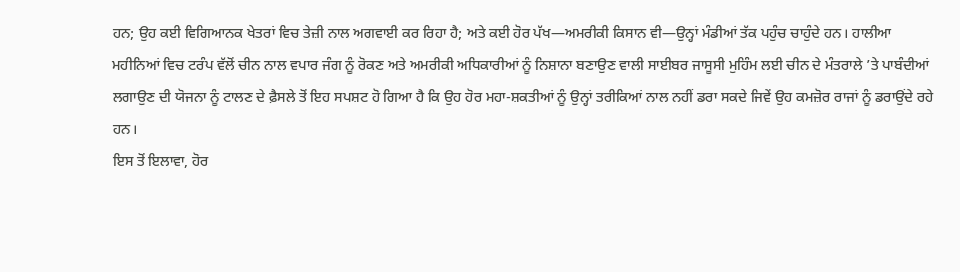ਹਨ; ਉਹ ਕਈ ਵਿਗਿਆਨਕ ਖੇਤਰਾਂ ਵਿਚ ਤੇਜ਼ੀ ਨਾਲ ਅਗਵਾਈ ਕਰ ਰਿਹਾ ਹੈ; ਅਤੇ ਕਈ ਹੋਰ ਪੱਖ—ਅਮਰੀਕੀ ਕਿਸਾਨ ਵੀ—ਉਨ੍ਹਾਂ ਮੰਡੀਆਂ ਤੱਕ ਪਹੁੰਚ ਚਾਹੁੰਦੇ ਹਨ। ਹਾਲੀਆ ਮਹੀਨਿਆਂ ਵਿਚ ਟਰੰਪ ਵੱਲੋਂ ਚੀਨ ਨਾਲ ਵਪਾਰ ਜੰਗ ਨੂੰ ਰੋਕਣ ਅਤੇ ਅਮਰੀਕੀ ਅਧਿਕਾਰੀਆਂ ਨੂੰ ਨਿਸ਼ਾਨਾ ਬਣਾਉਣ ਵਾਲੀ ਸਾਈਬਰ ਜਾਸੂਸੀ ਮੁਹਿੰਮ ਲਈ ਚੀਨ ਦੇ ਮੰਤਰਾਲੇ ’ਤੇ ਪਾਬੰਦੀਆਂ ਲਗਾਉਣ ਦੀ ਯੋਜਨਾ ਨੂੰ ਟਾਲਣ ਦੇ ਫ਼ੈਸਲੇ ਤੋਂ ਇਹ ਸਪਸ਼ਟ ਹੋ ਗਿਆ ਹੈ ਕਿ ਉਹ ਹੋਰ ਮਹਾ-ਸ਼ਕਤੀਆਂ ਨੂੰ ਉਨ੍ਹਾਂ ਤਰੀਕਿਆਂ ਨਾਲ ਨਹੀਂ ਡਰਾ ਸਕਦੇ ਜਿਵੇਂ ਉਹ ਕਮਜ਼ੋਰ ਰਾਜਾਂ ਨੂੰ ਡਰਾਉਂਦੇ ਰਹੇ ਹਨ।
ਇਸ ਤੋਂ ਇਲਾਵਾ, ਹੋਰ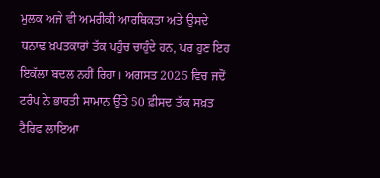ਮੁਲਕ ਅਜੇ ਵੀ ਅਮਰੀਕੀ ਆਰਥਿਕਤਾ ਅਤੇ ਉਸਦੇ ਧਨਾਢ ਖ਼ਪਤਕਾਰਾਂ ਤੱਕ ਪਹੁੰਚ ਚਾਹੁੰਦੇ ਹਨ, ਪਰ ਹੁਣ ਇਹ ਇਕੱਲਾ ਬਦਲ ਨਹੀਂ ਰਿਹਾ। ਅਗਸਤ 2025 ਵਿਚ ਜਦੋਂ ਟਰੰਪ ਨੇ ਭਾਰਤੀ ਸਾਮਾਨ ਉੱਤੇ 50 ਫ਼ੀਸਦ ਤੱਕ ਸਖ਼ਤ ਟੈਰਿਫ ਲਾਇਆ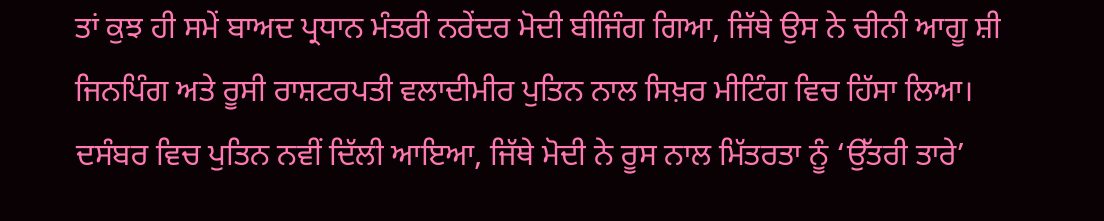ਤਾਂ ਕੁਝ ਹੀ ਸਮੇਂ ਬਾਅਦ ਪ੍ਰਧਾਨ ਮੰਤਰੀ ਨਰੇਂਦਰ ਮੋਦੀ ਬੀਜਿੰਗ ਗਿਆ, ਜਿੱਥੇ ਉਸ ਨੇ ਚੀਨੀ ਆਗੂ ਸ਼ੀ ਜਿਨਪਿੰਗ ਅਤੇ ਰੂਸੀ ਰਾਸ਼ਟਰਪਤੀ ਵਲਾਦੀਮੀਰ ਪੁਤਿਨ ਨਾਲ ਸਿਖ਼ਰ ਮੀਟਿੰਗ ਵਿਚ ਹਿੱਸਾ ਲਿਆ। ਦਸੰਬਰ ਵਿਚ ਪੁਤਿਨ ਨਵੀਂ ਦਿੱਲੀ ਆਇਆ, ਜਿੱਥੇ ਮੋਦੀ ਨੇ ਰੂਸ ਨਾਲ ਮਿੱਤਰਤਾ ਨੂੰ ‘ਉੱਤਰੀ ਤਾਰੇ’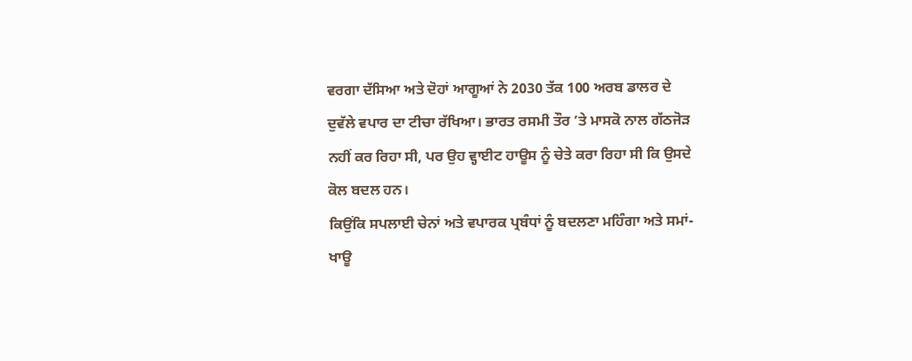ਵਰਗਾ ਦੱਸਿਆ ਅਤੇ ਦੋਹਾਂ ਆਗੂਆਂ ਨੇ 2030 ਤੱਕ 100 ਅਰਬ ਡਾਲਰ ਦੇ ਦੁਵੱਲੇ ਵਪਾਰ ਦਾ ਟੀਚਾ ਰੱਖਿਆ। ਭਾਰਤ ਰਸਮੀ ਤੌਰ ’ਤੇ ਮਾਸਕੋ ਨਾਲ ਗੱਠਜੋੜ ਨਹੀਂ ਕਰ ਰਿਹਾ ਸੀ, ਪਰ ਉਹ ਵ੍ਹਾਈਟ ਹਾਊਸ ਨੂੰ ਚੇਤੇ ਕਰਾ ਰਿਹਾ ਸੀ ਕਿ ਉਸਦੇ ਕੋਲ ਬਦਲ ਹਨ।
ਕਿਉਂਕਿ ਸਪਲਾਈ ਚੇਨਾਂ ਅਤੇ ਵਪਾਰਕ ਪ੍ਰਬੰਧਾਂ ਨੂੰ ਬਦਲਣਾ ਮਹਿੰਗਾ ਅਤੇ ਸਮਾਂ-ਖਾਊ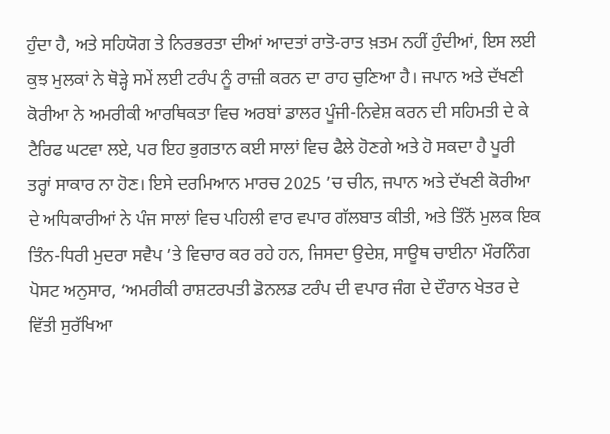ਹੁੰਦਾ ਹੈ, ਅਤੇ ਸਹਿਯੋਗ ਤੇ ਨਿਰਭਰਤਾ ਦੀਆਂ ਆਦਤਾਂ ਰਾਤੋ-ਰਾਤ ਖ਼ਤਮ ਨਹੀਂ ਹੁੰਦੀਆਂ, ਇਸ ਲਈ ਕੁਝ ਮੁਲਕਾਂ ਨੇ ਥੋੜ੍ਹੇ ਸਮੇਂ ਲਈ ਟਰੰਪ ਨੂੰ ਰਾਜ਼ੀ ਕਰਨ ਦਾ ਰਾਹ ਚੁਣਿਆ ਹੈ। ਜਪਾਨ ਅਤੇ ਦੱਖਣੀ ਕੋਰੀਆ ਨੇ ਅਮਰੀਕੀ ਆਰਥਿਕਤਾ ਵਿਚ ਅਰਬਾਂ ਡਾਲਰ ਪੂੰਜੀ-ਨਿਵੇਸ਼ ਕਰਨ ਦੀ ਸਹਿਮਤੀ ਦੇ ਕੇ ਟੈਰਿਫ ਘਟਵਾ ਲਏ, ਪਰ ਇਹ ਭੁਗਤਾਨ ਕਈ ਸਾਲਾਂ ਵਿਚ ਫੈਲੇ ਹੋਣਗੇ ਅਤੇ ਹੋ ਸਕਦਾ ਹੈ ਪੂਰੀ ਤਰ੍ਹਾਂ ਸਾਕਾਰ ਨਾ ਹੋਣ। ਇਸੇ ਦਰਮਿਆਨ ਮਾਰਚ 2025 ’ਚ ਚੀਨ, ਜਪਾਨ ਅਤੇ ਦੱਖਣੀ ਕੋਰੀਆ ਦੇ ਅਧਿਕਾਰੀਆਂ ਨੇ ਪੰਜ ਸਾਲਾਂ ਵਿਚ ਪਹਿਲੀ ਵਾਰ ਵਪਾਰ ਗੱਲਬਾਤ ਕੀਤੀ, ਅਤੇ ਤਿੰਨੋਂ ਮੁਲਕ ਇਕ ਤਿੰਨ-ਧਿਰੀ ਮੁਦਰਾ ਸਵੈਪ ’ਤੇ ਵਿਚਾਰ ਕਰ ਰਹੇ ਹਨ, ਜਿਸਦਾ ਉਦੇਸ਼, ਸਾਊਥ ਚਾਈਨਾ ਮੌਰਨਿੰਗ ਪੋਸਟ ਅਨੁਸਾਰ, ‘ਅਮਰੀਕੀ ਰਾਸ਼ਟਰਪਤੀ ਡੋਨਲਡ ਟਰੰਪ ਦੀ ਵਪਾਰ ਜੰਗ ਦੇ ਦੌਰਾਨ ਖੇਤਰ ਦੇ ਵਿੱਤੀ ਸੁਰੱਖਿਆ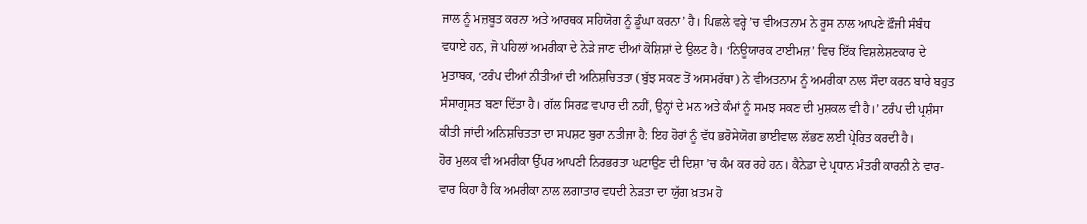ਜਾਲ ਨੂੰ ਮਜ਼ਬੂਤ ਕਰਨਾ ਅਤੇ ਆਰਥਕ ਸਹਿਯੋਗ ਨੂੰ ਡੂੰਘਾ ਕਰਨਾ’ ਹੈ। ਪਿਛਲੇ ਵਰ੍ਹੇ ’ਚ ਵੀਅਤਨਾਮ ਨੇ ਰੂਸ ਨਾਲ ਆਪਣੇ ਫ਼ੌਜੀ ਸੰਬੰਧ ਵਧਾਏ ਹਨ, ਜੋ ਪਹਿਲਾਂ ਅਮਰੀਕਾ ਦੇ ਨੇੜੇ ਜਾਣ ਦੀਆਂ ਕੋਸ਼ਿਸ਼ਾਂ ਦੇ ਉਲਟ ਹੈ। ‘ਨਿਊਯਾਰਕ ਟਾਈਮਜ਼’ ਵਿਚ ਇੱਕ ਵਿਸ਼ਲੇਸ਼ਣਕਾਰ ਦੇ ਮੁਤਾਬਕ, ‘ਟਰੰਪ ਦੀਆਂ ਨੀਤੀਆਂ ਦੀ ਅਨਿਸ਼ਚਿਤਤਾ (ਬੁੱਝ ਸਕਣ ਤੋਂ ਅਸਮਰੱਥਾ) ਨੇ ਵੀਅਤਨਾਮ ਨੂੰ ਅਮਰੀਕਾ ਨਾਲ ਸੌਦਾ ਕਰਨ ਬਾਰੇ ਬਹੁਤ ਸੰਸਾਗ੍ਰਸਤ ਬਣਾ ਦਿੱਤਾ ਹੈ। ਗੱਲ ਸਿਰਫ਼ ਵਪਾਰ ਦੀ ਨਹੀਂ, ਉਨ੍ਹਾਂ ਦੇ ਮਨ ਅਤੇ ਕੰਮਾਂ ਨੂੰ ਸਮਝ ਸਕਣ ਦੀ ਮੁਸ਼ਕਲ ਵੀ ਹੈ।’ ਟਰੰਪ ਦੀ ਪ੍ਰਸ਼ੰਸਾ ਕੀਤੀ ਜਾਂਦੀ ਅਨਿਸ਼ਚਿਤਤਾ ਦਾ ਸਪਸ਼ਟ ਬੁਰਾ ਨਤੀਜਾ ਹੈ: ਇਹ ਹੋਰਾਂ ਨੂੰ ਵੱਧ ਭਰੋਸੇਯੋਗ ਭਾਈਵਾਲ ਲੱਭਣ ਲਈ ਪ੍ਰੇਰਿਤ ਕਰਦੀ ਹੈ।
ਹੋਰ ਮੁਲਕ ਵੀ ਅਮਰੀਕਾ ਉੱਪਰ ਆਪਣੀ ਨਿਰਭਰਤਾ ਘਟਾਉਣ ਦੀ ਦਿਸ਼ਾ ’ਚ ਕੰਮ ਕਰ ਰਹੇ ਹਨ। ਕੈਨੇਡਾ ਦੇ ਪ੍ਰਧਾਨ ਮੰਤਰੀ ਕਾਰਨੀ ਨੇ ਵਾਰ-ਵਾਰ ਕਿਹਾ ਹੈ ਕਿ ਅਮਰੀਕਾ ਨਾਲ ਲਗਾਤਾਰ ਵਧਦੀ ਨੇੜਤਾ ਦਾ ਯੁੱਗ ਖ਼ਤਮ ਹੋ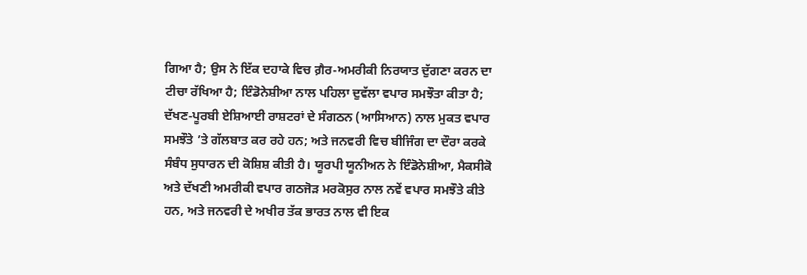ਗਿਆ ਹੈ; ਉਸ ਨੇ ਇੱਕ ਦਹਾਕੇ ਵਿਚ ਗ਼ੈਰ-ਅਮਰੀਕੀ ਨਿਰਯਾਤ ਦੁੱਗਣਾ ਕਰਨ ਦਾ ਟੀਚਾ ਰੱਖਿਆ ਹੈ; ਇੰਡੋਨੇਸ਼ੀਆ ਨਾਲ ਪਹਿਲਾ ਦੁਵੱਲਾ ਵਪਾਰ ਸਮਝੌਤਾ ਕੀਤਾ ਹੈ; ਦੱਖਣ-ਪੂਰਬੀ ਏਸ਼ਿਆਈ ਰਾਸ਼ਟਰਾਂ ਦੇ ਸੰਗਠਨ (ਆਸਿਆਨ) ਨਾਲ ਮੁਕਤ ਵਪਾਰ ਸਮਝੌਤੇ ’ਤੇ ਗੱਲਬਾਤ ਕਰ ਰਹੇ ਹਨ; ਅਤੇ ਜਨਵਰੀ ਵਿਚ ਬੀਜਿੰਗ ਦਾ ਦੌਰਾ ਕਰਕੇ ਸੰਬੰਧ ਸੁਧਾਰਨ ਦੀ ਕੋਸ਼ਿਸ਼ ਕੀਤੀ ਹੈ। ਯੂਰਪੀ ਯੂਨੀਅਨ ਨੇ ਇੰਡੋਨੇਸ਼ੀਆ, ਮੈਕਸੀਕੋ ਅਤੇ ਦੱਖਣੀ ਅਮਰੀਕੀ ਵਪਾਰ ਗਠਜੋੜ ਮਰਕੋਸੁਰ ਨਾਲ ਨਵੇਂ ਵਪਾਰ ਸਮਝੌਤੇ ਕੀਤੇ ਹਨ, ਅਤੇ ਜਨਵਰੀ ਦੇ ਅਖੀਰ ਤੱਕ ਭਾਰਤ ਨਾਲ ਵੀ ਇਕ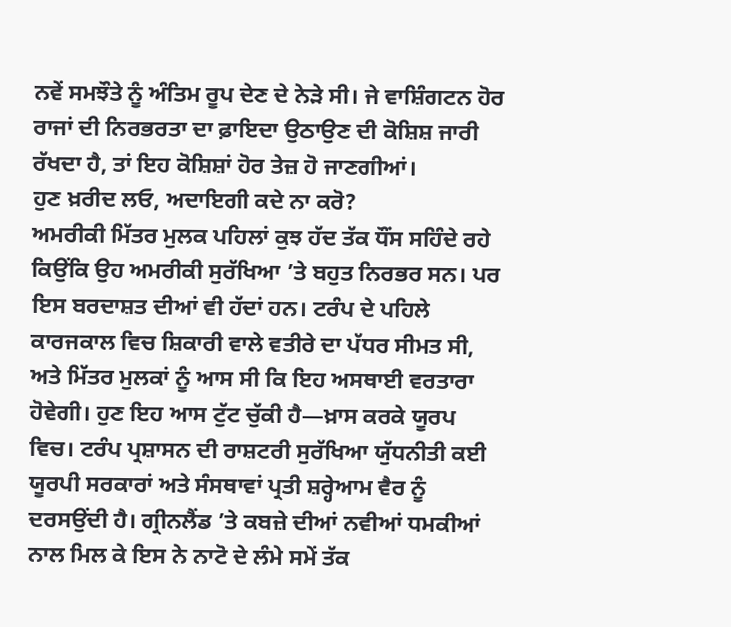ਨਵੇਂ ਸਮਝੌਤੇ ਨੂੰ ਅੰਤਿਮ ਰੂਪ ਦੇਣ ਦੇ ਨੇੜੇ ਸੀ। ਜੇ ਵਾਸ਼ਿੰਗਟਨ ਹੋਰ ਰਾਜਾਂ ਦੀ ਨਿਰਭਰਤਾ ਦਾ ਫ਼ਾਇਦਾ ਉਠਾਉਣ ਦੀ ਕੋਸ਼ਿਸ਼ ਜਾਰੀ ਰੱਖਦਾ ਹੈ, ਤਾਂ ਇਹ ਕੋਸ਼ਿਸ਼ਾਂ ਹੋਰ ਤੇਜ਼ ਹੋ ਜਾਣਗੀਆਂ।
ਹੁਣ ਖ਼ਰੀਦ ਲਓ, ਅਦਾਇਗੀ ਕਦੇ ਨਾ ਕਰੋ?
ਅਮਰੀਕੀ ਮਿੱਤਰ ਮੁਲਕ ਪਹਿਲਾਂ ਕੁਝ ਹੱਦ ਤੱਕ ਧੌਂਸ ਸਹਿੰਦੇ ਰਹੇ ਕਿਉਂਕਿ ਉਹ ਅਮਰੀਕੀ ਸੁਰੱਖਿਆ ’ਤੇ ਬਹੁਤ ਨਿਰਭਰ ਸਨ। ਪਰ ਇਸ ਬਰਦਾਸ਼ਤ ਦੀਆਂ ਵੀ ਹੱਦਾਂ ਹਨ। ਟਰੰਪ ਦੇ ਪਹਿਲੇ ਕਾਰਜਕਾਲ ਵਿਚ ਸ਼ਿਕਾਰੀ ਵਾਲੇ ਵਤੀਰੇ ਦਾ ਪੱਧਰ ਸੀਮਤ ਸੀ, ਅਤੇ ਮਿੱਤਰ ਮੁਲਕਾਂ ਨੂੰ ਆਸ ਸੀ ਕਿ ਇਹ ਅਸਥਾਈ ਵਰਤਾਰਾ ਹੋਵੇਗੀ। ਹੁਣ ਇਹ ਆਸ ਟੁੱਟ ਚੁੱਕੀ ਹੈ—ਖ਼ਾਸ ਕਰਕੇ ਯੂਰਪ ਵਿਚ। ਟਰੰਪ ਪ੍ਰਸ਼ਾਸਨ ਦੀ ਰਾਸ਼ਟਰੀ ਸੁਰੱਖਿਆ ਯੁੱਧਨੀਤੀ ਕਈ ਯੂਰਪੀ ਸਰਕਾਰਾਂ ਅਤੇ ਸੰਸਥਾਵਾਂ ਪ੍ਰਤੀ ਸ਼ਰ੍ਹੇਆਮ ਵੈਰ ਨੂੰ ਦਰਸਉਂਦੀ ਹੈ। ਗ੍ਰੀਨਲੈਂਡ ’ਤੇ ਕਬਜ਼ੇ ਦੀਆਂ ਨਵੀਆਂ ਧਮਕੀਆਂ ਨਾਲ ਮਿਲ ਕੇ ਇਸ ਨੇ ਨਾਟੋ ਦੇ ਲੰਮੇ ਸਮੇਂ ਤੱਕ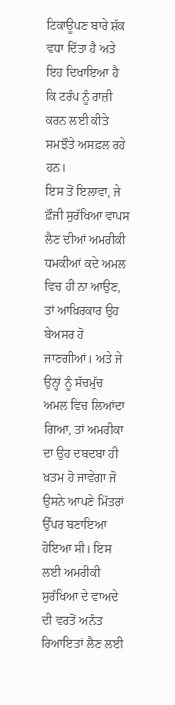ਟਿਕਾਊਪਣ ਬਾਰੇ ਸ਼ੱਕ ਵਧਾ ਦਿੱਤਾ ਹੈ ਅਤੇ ਇਹ ਦਿਖਾਇਆ ਹੈ ਕਿ ਟਰੰਪ ਨੂੰ ਰਾਜ਼ੀ ਕਰਨ ਲਈ ਕੀਤੇ ਸਮਝੌਤੇ ਅਸਫ਼ਲ ਰਹੇ ਹਨ।
ਇਸ ਤੋਂ ਇਲਾਵਾ, ਜੇ ਫ਼ੌਜੀ ਸੁਰੱਖਿਆ ਵਾਪਸ ਲੈਣ ਦੀਆਂ ਅਮਰੀਕੀ ਧਮਕੀਆਂ ਕਦੇ ਅਮਲ ਵਿਚ ਹੀ ਨਾ ਆਉਣ, ਤਾਂ ਆਖ਼ਿਰਕਾਰ ਉਹ ਬੇਅਸਰ ਹੋ ਜਾਣਗੀਆਂ। ਅਤੇ ਜੇ ਉਨ੍ਹਾਂ ਨੂੰ ਸੱਚਮੁੱਚ ਅਮਲ ਵਿਚ ਲਿਆਂਦਾ ਗਿਆ, ਤਾਂ ਅਮਰੀਕਾ ਦਾ ਉਹ ਦਬਦਬਾ ਹੀ ਖ਼ਤਮ ਹੋ ਜਾਵੇਗਾ ਜੋ ਉਸਨੇ ਆਪਣੇ ਮਿੱਤਰਾਂ ਉੱਪਰ ਬਣਾਇਆ ਹੋਇਆ ਸੀ। ਇਸ ਲਈ ਅਮਰੀਕੀ ਸੁਰੱਖਿਆ ਦੇ ਵਾਅਦੇ ਦੀ ਵਰਤੋਂ ਅਨੰਤ ਰਿਆਇਤਾਂ ਲੈਣ ਲਈ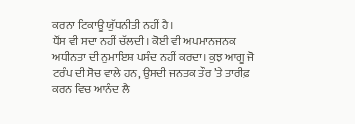ਕਰਨਾ ਟਿਕਾਊ ਯੁੱਧਨੀਤੀ ਨਹੀਂ ਹੈ।
ਧੌਂਸ ਵੀ ਸਦਾ ਨਹੀਂ ਚੱਲਦੀ। ਕੋਈ ਵੀ ਅਪਮਾਨਜਨਕ ਅਧੀਨਤਾ ਦੀ ਨੁਮਾਇਸ਼ ਪਸੰਦ ਨਹੀਂ ਕਰਦਾ। ਕੁਝ ਆਗੂ ਜੋ ਟਰੰਪ ਦੀ ਸੋਚ ਵਾਲੇ ਹਨ, ਉਸਦੀ ਜਨਤਕ ਤੌਰ ’ਤੇ ਤਾਰੀਫ਼ ਕਰਨ ਵਿਚ ਆਨੰਦ ਲੈ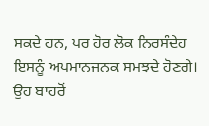ਸਕਦੇ ਹਨ, ਪਰ ਹੋਰ ਲੋਕ ਨਿਰਸੰਦੇਹ ਇਸਨੂੰ ਅਪਮਾਨਜਨਕ ਸਮਝਦੇ ਹੋਣਗੇ। ਉਹ ਬਾਹਰੋਂ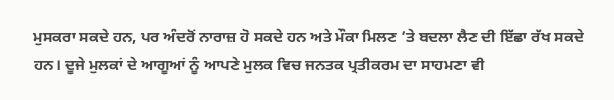ਮੁਸਕਰਾ ਸਕਦੇ ਹਨ, ਪਰ ਅੰਦਰੋਂ ਨਾਰਾਜ਼ ਹੋ ਸਕਦੇ ਹਨ ਅਤੇ ਮੌਕਾ ਮਿਲਣ ’ਤੇ ਬਦਲਾ ਲੈਣ ਦੀ ਇੱਛਾ ਰੱਖ ਸਕਦੇ ਹਨ। ਦੂਜੇ ਮੁਲਕਾਂ ਦੇ ਆਗੂਆਂ ਨੂੰ ਆਪਣੇ ਮੁਲਕ ਵਿਚ ਜਨਤਕ ਪ੍ਰਤੀਕਰਮ ਦਾ ਸਾਹਮਣਾ ਵੀ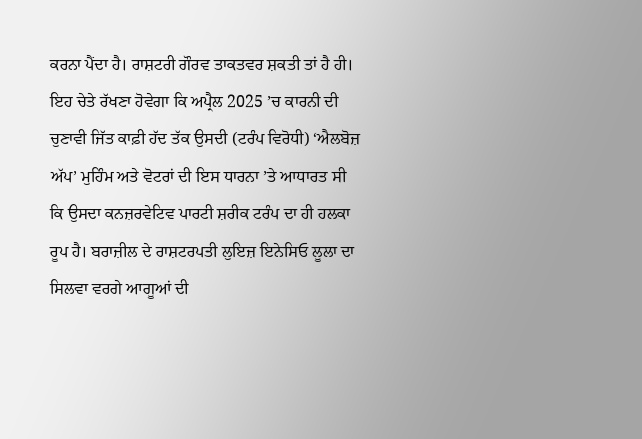ਕਰਨਾ ਪੈਂਦਾ ਹੈ। ਰਾਸ਼ਟਰੀ ਗੌਰਵ ਤਾਕਤਵਰ ਸ਼ਕਤੀ ਤਾਂ ਹੈ ਹੀ। ਇਹ ਚੇਤੇ ਰੱਖਣਾ ਹੋਵੇਗਾ ਕਿ ਅਪ੍ਰੈਲ 2025 ’ਚ ਕਾਰਨੀ ਦੀ ਚੁਣਾਵੀ ਜਿੱਤ ਕਾਫ਼ੀ ਹੱਦ ਤੱਕ ਉਸਦੀ (ਟਰੰਪ ਵਿਰੋਧੀ) ‘ਐਲਬੋਜ਼ ਅੱਪ’ ਮੁਹਿੰਮ ਅਤੇ ਵੋਟਰਾਂ ਦੀ ਇਸ ਧਾਰਨਾ ’ਤੇ ਆਧਾਰਤ ਸੀ ਕਿ ਉਸਦਾ ਕਨਜ਼ਰਵੇਟਿਵ ਪਾਰਟੀ ਸ਼ਰੀਕ ਟਰੰਪ ਦਾ ਹੀ ਹਲਕਾ ਰੂਪ ਹੈ। ਬਰਾਜ਼ੀਲ ਦੇ ਰਾਸ਼ਟਰਪਤੀ ਲੁਇਜ਼ ਇਨੇਸਿਓ ਲੂਲਾ ਦਾ ਸਿਲਵਾ ਵਰਗੇ ਆਗੂਆਂ ਦੀ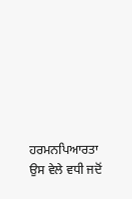ਹਰਮਨਪਿਆਰਤਾ ਉਸ ਵੇਲੇ ਵਧੀ ਜਦੋਂ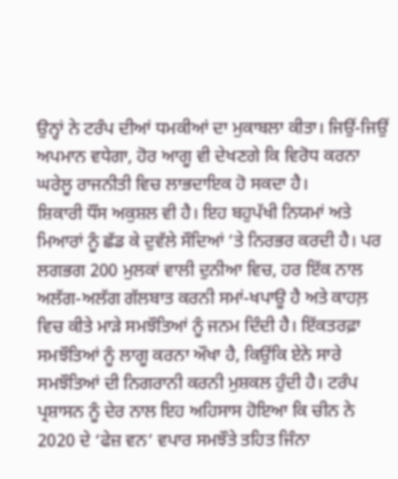ਉਨ੍ਹਾਂ ਨੇ ਟਰੰਪ ਦੀਆਂ ਧਮਕੀਆਂ ਦਾ ਮੁਕਾਬਲਾ ਕੀਤਾ। ਜਿਉਂ-ਜਿਉਂ ਅਪਮਾਨ ਵਧੇਗਾ, ਹੋਰ ਆਗੂ ਵੀ ਦੇਖਣਗੇ ਕਿ ਵਿਰੋਧ ਕਰਨਾ ਘਰੇਲੂ ਰਾਜਨੀਤੀ ਵਿਚ ਲਾਭਦਾਇਕ ਹੋ ਸਕਦਾ ਹੈ।
ਸ਼ਿਕਾਰੀ ਧੌਂਸ ਅਕੁਸ਼ਲ ਵੀ ਹੈ। ਇਹ ਬਹੁਪੱਖੀ ਨਿਯਮਾਂ ਅਤੇ ਮਿਆਰਾਂ ਨੂੰ ਛੱਡ ਕੇ ਦੁਵੱਲੇ ਸੌਦਿਆਂ ’ਤੇ ਨਿਰਭਰ ਕਰਦੀ ਹੈ। ਪਰ ਲਗਭਗ 200 ਮੁਲਕਾਂ ਵਾਲੀ ਦੁਨੀਆ ਵਿਚ, ਹਰ ਇੱਕ ਨਾਲ ਅਲੱਗ-ਅਲੱਗ ਗੱਲਬਾਤ ਕਰਨੀ ਸਮਾਂ-ਖਪਾਊ ਹੈ ਅਤੇ ਕਾਹਲ਼ ਵਿਚ ਕੀਤੇ ਮਾੜੇ ਸਮਝੌਤਿਆਂ ਨੂੰ ਜਨਮ ਦਿੰਦੀ ਹੈ। ਇੱਕਤਰਫ਼ਾ ਸਮਝੌਤਿਆਂ ਨੂੰ ਲਾਗੂ ਕਰਨਾ ਔਖਾ ਹੈ, ਕਿਉਂਕਿ ਏਨੇ ਸਾਰੇ ਸਮਝੌਤਿਆਂ ਦੀ ਨਿਗਰਾਨੀ ਕਰਨੀ ਮੁਸ਼ਕਲ ਹੁੰਦੀ ਹੈ। ਟਰੰਪ ਪ੍ਰਸ਼ਾਸਨ ਨੂੰ ਦੇਰ ਨਾਲ ਇਹ ਅਹਿਸਾਸ ਹੋਇਆ ਕਿ ਚੀਨ ਨੇ 2020 ਦੇ ‘ਫੇਜ਼ ਵਨ’ ਵਪਾਰ ਸਮਝੌਤੇ ਤਹਿਤ ਜਿੰਨਾ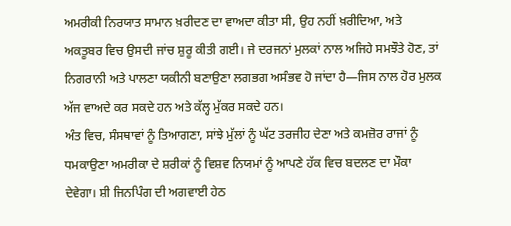ਅਮਰੀਕੀ ਨਿਰਯਾਤ ਸਾਮਾਨ ਖ਼ਰੀਦਣ ਦਾ ਵਾਅਦਾ ਕੀਤਾ ਸੀ, ਉਹ ਨਹੀਂ ਖ਼ਰੀਦਿਆ, ਅਤੇ ਅਕਤੂਬਰ ਵਿਚ ਉਸਦੀ ਜਾਂਚ ਸ਼ੁਰੂ ਕੀਤੀ ਗਈ। ਜੇ ਦਰਜਨਾਂ ਮੁਲਕਾਂ ਨਾਲ ਅਜਿਹੇ ਸਮਝੌਤੇ ਹੋਣ, ਤਾਂ ਨਿਗਰਾਨੀ ਅਤੇ ਪਾਲਣਾ ਯਕੀਨੀ ਬਣਾਉਣਾ ਲਗਭਗ ਅਸੰਭਵ ਹੋ ਜਾਂਦਾ ਹੈ—ਜਿਸ ਨਾਲ ਹੋਰ ਮੁਲਕ ਅੱਜ ਵਾਅਦੇ ਕਰ ਸਕਦੇ ਹਨ ਅਤੇ ਕੱਲ੍ਹ ਮੁੱਕਰ ਸਕਦੇ ਹਨ।
ਅੰਤ ਵਿਚ, ਸੰਸਥਾਵਾਂ ਨੂੰ ਤਿਆਗਣਾ, ਸਾਂਝੇ ਮੁੱਲਾਂ ਨੂੰ ਘੱਟ ਤਰਜੀਹ ਦੇਣਾ ਅਤੇ ਕਮਜ਼ੋਰ ਰਾਜਾਂ ਨੂੰ ਧਮਕਾਉਣਾ ਅਮਰੀਕਾ ਦੇ ਸ਼ਰੀਕਾਂ ਨੂੰ ਵਿਸ਼ਵ ਨਿਯਮਾਂ ਨੂੰ ਆਪਣੇ ਹੱਕ ਵਿਚ ਬਦਲਣ ਦਾ ਮੌਕਾ ਦੇਵੇਗਾ। ਸ਼ੀ ਜਿਨਪਿੰਗ ਦੀ ਅਗਵਾਈ ਹੇਠ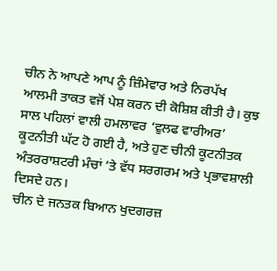ਚੀਨ ਨੇ ਆਪਣੇ ਆਪ ਨੂੰ ਜ਼ਿੰਮੇਵਾਰ ਅਤੇ ਨਿਰਪੱਖ ਆਲਮੀ ਤਾਕਤ ਵਜੋਂ ਪੇਸ਼ ਕਰਨ ਦੀ ਕੋਸ਼ਿਸ਼ ਕੀਤੀ ਹੈ। ਕੁਝ ਸਾਲ ਪਹਿਲਾਂ ਵਾਲੀ ਹਮਲਾਵਰ ‘ਵੁਲਫ ਵਾਰੀਅਰ’ ਕੂਟਨੀਤੀ ਘੱਟ ਹੋ ਗਈ ਹੈ, ਅਤੇ ਹੁਣ ਚੀਨੀ ਕੂਟਨੀਤਕ ਅੰਤਰਰਾਸ਼ਟਰੀ ਮੰਚਾਂ ’ਤੇ ਵੱਧ ਸਰਗਰਮ ਅਤੇ ਪ੍ਰਭਾਵਸ਼ਾਲੀ ਦਿਸਦੇ ਹਨ।
ਚੀਨ ਦੇ ਜਨਤਕ ਬਿਆਨ ਖੁਦਗਰਜ਼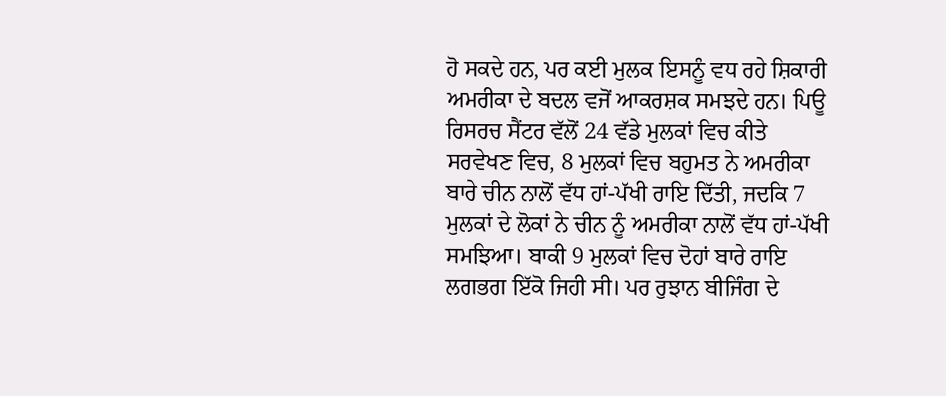ਹੋ ਸਕਦੇ ਹਨ, ਪਰ ਕਈ ਮੁਲਕ ਇਸਨੂੰ ਵਧ ਰਹੇ ਸ਼ਿਕਾਰੀ ਅਮਰੀਕਾ ਦੇ ਬਦਲ ਵਜੋਂ ਆਕਰਸ਼ਕ ਸਮਝਦੇ ਹਨ। ਪਿਊ ਰਿਸਰਚ ਸੈਂਟਰ ਵੱਲੋਂ 24 ਵੱਡੇ ਮੁਲਕਾਂ ਵਿਚ ਕੀਤੇ ਸਰਵੇਖਣ ਵਿਚ, 8 ਮੁਲਕਾਂ ਵਿਚ ਬਹੁਮਤ ਨੇ ਅਮਰੀਕਾ ਬਾਰੇ ਚੀਨ ਨਾਲੋਂ ਵੱਧ ਹਾਂ-ਪੱਖੀ ਰਾਇ ਦਿੱਤੀ, ਜਦਕਿ 7 ਮੁਲਕਾਂ ਦੇ ਲੋਕਾਂ ਨੇ ਚੀਨ ਨੂੰ ਅਮਰੀਕਾ ਨਾਲੋਂ ਵੱਧ ਹਾਂ-ਪੱਖੀ ਸਮਝਿਆ। ਬਾਕੀ 9 ਮੁਲਕਾਂ ਵਿਚ ਦੋਹਾਂ ਬਾਰੇ ਰਾਇ ਲਗਭਗ ਇੱਕੋ ਜਿਹੀ ਸੀ। ਪਰ ਰੁਝਾਨ ਬੀਜਿੰਗ ਦੇ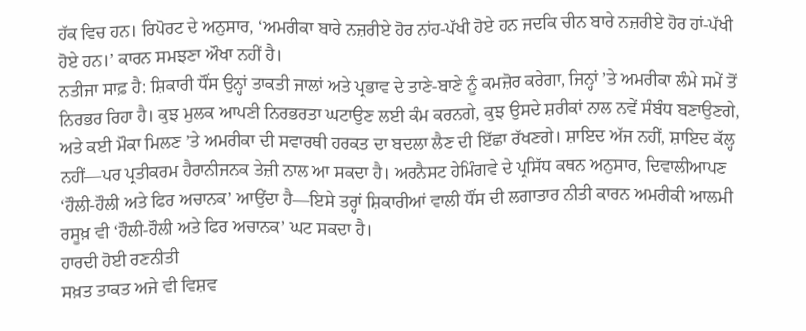ਹੱਕ ਵਿਚ ਹਨ। ਰਿਪੋਰਟ ਦੇ ਅਨੁਸਾਰ, ‘ਅਮਰੀਕਾ ਬਾਰੇ ਨਜ਼ਰੀਏ ਹੋਰ ਨਾਂਹ-ਪੱਖੀ ਹੋਏ ਹਨ ਜਦਕਿ ਚੀਨ ਬਾਰੇ ਨਜ਼ਰੀਏ ਹੋਰ ਹਾਂ-ਪੱਖੀ ਹੋਏ ਹਨ।’ ਕਾਰਨ ਸਮਝਣਾ ਔਖਾ ਨਹੀਂ ਹੈ।
ਨਤੀਜਾ ਸਾਫ਼ ਹੈ: ਸ਼ਿਕਾਰੀ ਧੌਂਸ ਉਨ੍ਹਾਂ ਤਾਕਤੀ ਜਾਲਾਂ ਅਤੇ ਪ੍ਰਭਾਵ ਦੇ ਤਾਣੇ-ਬਾਣੇ ਨੂੰ ਕਮਜ਼ੋਰ ਕਰੇਗਾ, ਜਿਨ੍ਹਾਂ ’ਤੇ ਅਮਰੀਕਾ ਲੰਮੇ ਸਮੇਂ ਤੋਂ ਨਿਰਭਰ ਰਿਹਾ ਹੈ। ਕੁਝ ਮੁਲਕ ਆਪਣੀ ਨਿਰਭਰਤਾ ਘਟਾਉਣ ਲਈ ਕੰਮ ਕਰਨਗੇ, ਕੁਝ ਉਸਦੇ ਸ਼ਰੀਕਾਂ ਨਾਲ ਨਵੇਂ ਸੰਬੰਧ ਬਣਾਉਣਗੇ, ਅਤੇ ਕਈ ਮੌਕਾ ਮਿਲਣ ’ਤੇ ਅਮਰੀਕਾ ਦੀ ਸਵਾਰਥੀ ਹਰਕਤ ਦਾ ਬਦਲਾ ਲੈਣ ਦੀ ਇੱਛਾ ਰੱਖਣਗੇ। ਸ਼ਾਇਦ ਅੱਜ ਨਹੀਂ, ਸ਼ਾਇਦ ਕੱਲ੍ਹ ਨਹੀਂ—ਪਰ ਪ੍ਰਤੀਕਰਮ ਹੈਰਾਨੀਜਨਕ ਤੇਜ਼ੀ ਨਾਲ ਆ ਸਕਦਾ ਹੈ। ਅਰਨੈਸਟ ਹੇਮਿੰਗਵੇ ਦੇ ਪ੍ਰਸਿੱਧ ਕਥਨ ਅਨੁਸਾਰ, ਦਿਵਾਲੀਆਪਣ ‘ਹੌਲੀ-ਹੌਲੀ ਅਤੇ ਫਿਰ ਅਚਾਨਕ’ ਆਉਂਦਾ ਹੈ—ਇਸੇ ਤਰ੍ਹਾਂ ਸ਼ਿਕਾਰੀਆਂ ਵਾਲੀ ਧੌਂਸ ਦੀ ਲਗਾਤਾਰ ਨੀਤੀ ਕਾਰਨ ਅਮਰੀਕੀ ਆਲਮੀ ਰਸੂਖ਼ ਵੀ ‘ਹੌਲੀ-ਹੌਲੀ ਅਤੇ ਫਿਰ ਅਚਾਨਕ’ ਘਟ ਸਕਦਾ ਹੈ।
ਹਾਰਦੀ ਹੋਈ ਰਣਨੀਤੀ
ਸਖ਼ਤ ਤਾਕਤ ਅਜੇ ਵੀ ਵਿਸ਼ਵ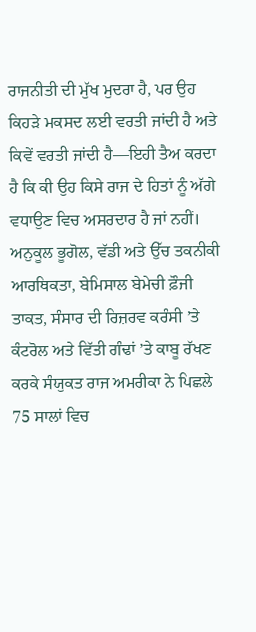ਰਾਜਨੀਤੀ ਦੀ ਮੁੱਖ ਮੁਦਰਾ ਹੈ, ਪਰ ਉਹ ਕਿਹੜੇ ਮਕਸਦ ਲਈ ਵਰਤੀ ਜਾਂਦੀ ਹੈ ਅਤੇ ਕਿਵੇਂ ਵਰਤੀ ਜਾਂਦੀ ਹੈ—ਇਹੀ ਤੈਅ ਕਰਦਾ ਹੈ ਕਿ ਕੀ ਉਹ ਕਿਸੇ ਰਾਜ ਦੇ ਹਿਤਾਂ ਨੂੰ ਅੱਗੇ ਵਧਾਉਣ ਵਿਚ ਅਸਰਦਾਰ ਹੈ ਜਾਂ ਨਹੀਂ। ਅਨੁਕੂਲ ਭੂਗੋਲ, ਵੱਡੀ ਅਤੇ ਉੱਚ ਤਕਨੀਕੀ ਆਰਥਿਕਤਾ, ਬੇਮਿਸਾਲ ਬੇਮੇਚੀ ਫ਼ੌਜੀ ਤਾਕਤ, ਸੰਸਾਰ ਦੀ ਰਿਜ਼ਰਵ ਕਰੰਸੀ ’ਤੇ ਕੰਟਰੋਲ ਅਤੇ ਵਿੱਤੀ ਗੰਢਾਂ ’ਤੇ ਕਾਬੂ ਰੱਖਣ ਕਰਕੇ ਸੰਯੁਕਤ ਰਾਜ ਅਮਰੀਕਾ ਨੇ ਪਿਛਲੇ 75 ਸਾਲਾਂ ਵਿਚ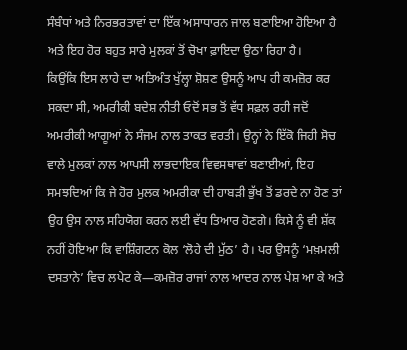ਸੰਬੰਧਾਂ ਅਤੇ ਨਿਰਭਰਤਾਵਾਂ ਦਾ ਇੱਕ ਅਸਾਧਾਰਨ ਜਾਲ ਬਣਾਇਆ ਹੋਇਆ ਹੈ ਅਤੇ ਇਹ ਹੋਰ ਬਹੁਤ ਸਾਰੇ ਮੁਲਕਾਂ ਤੋਂ ਚੋਖਾ ਫ਼ਾਇਦਾ ਉਠਾ ਰਿਹਾ ਹੈ।
ਕਿਉਂਕਿ ਇਸ ਲਾਹੇ ਦਾ ਅਤਿਅੰਤ ਖੁੱਲ੍ਹਾ ਸ਼ੋਸ਼ਣ ਉਸਨੂੰ ਆਪ ਹੀ ਕਮਜ਼ੋਰ ਕਰ ਸਕਦਾ ਸੀ, ਅਮਰੀਕੀ ਬਦੇਸ਼ ਨੀਤੀ ਓਦੋਂ ਸਭ ਤੋਂ ਵੱਧ ਸਫ਼ਲ ਰਹੀ ਜਦੋਂ ਅਮਰੀਕੀ ਆਗੂਆਂ ਨੇ ਸੰਜਮ ਨਾਲ ਤਾਕਤ ਵਰਤੀ। ਉਨ੍ਹਾਂ ਨੇ ਇੱਕੋ ਜਿਹੀ ਸੋਚ ਵਾਲੇ ਮੁਲਕਾਂ ਨਾਲ ਆਪਸੀ ਲਾਭਦਾਇਕ ਵਿਵਸਥਾਵਾਂ ਬਣਾਈਆਂ, ਇਹ ਸਮਝਦਿਆਂ ਕਿ ਜੇ ਹੋਰ ਮੁਲਕ ਅਮਰੀਕਾ ਦੀ ਹਾਬੜੀ ਭੁੱਖ ਤੋਂ ਡਰਦੇ ਨਾ ਹੋਣ ਤਾਂ ਉਹ ਉਸ ਨਾਲ ਸਹਿਯੋਗ ਕਰਨ ਲਈ ਵੱਧ ਤਿਆਰ ਹੋਣਗੇ। ਕਿਸੇ ਨੂੰ ਵੀ ਸ਼ੱਕ ਨਹੀਂ ਹੋਇਆ ਕਿ ਵਾਸ਼ਿੰਗਟਨ ਕੋਲ ‘ਲੋਹੇ ਦੀ ਮੁੱਠ’ ਹੈ। ਪਰ ਉਸਨੂੰ ‘ਮਖ਼ਮਲੀ ਦਸਤਾਨੇ’ ਵਿਚ ਲਪੇਟ ਕੇ—ਕਮਜ਼ੋਰ ਰਾਜਾਂ ਨਾਲ ਆਦਰ ਨਾਲ ਪੇਸ਼ ਆ ਕੇ ਅਤੇ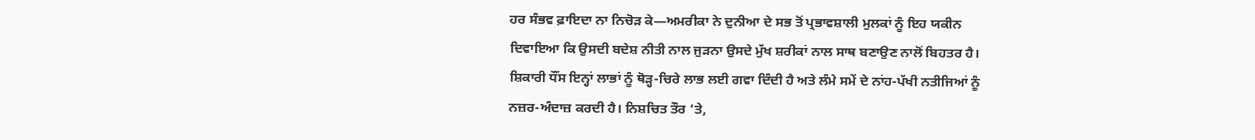ਹਰ ਸੰਭਵ ਫ਼ਾਇਦਾ ਨਾ ਨਿਚੋੜ ਕੇ—ਅਮਰੀਕਾ ਨੇ ਦੁਨੀਆ ਦੇ ਸਭ ਤੋਂ ਪ੍ਰਭਾਵਸ਼ਾਲੀ ਮੁਲਕਾਂ ਨੂੰ ਇਹ ਯਕੀਨ ਦਿਵਾਇਆ ਕਿ ਉਸਦੀ ਬਦੇਸ਼ ਨੀਤੀ ਨਾਲ ਜੁੜਨਾ ਉਸਦੇ ਮੁੱਖ ਸ਼ਰੀਕਾਂ ਨਾਲ ਸਾਥ ਬਣਾਉਣ ਨਾਲੋਂ ਬਿਹਤਰ ਹੈ।
ਸ਼ਿਕਾਰੀ ਧੌਂਸ ਇਨ੍ਹਾਂ ਲਾਭਾਂ ਨੂੰ ਥੋੜ੍ਹ-ਚਿਰੇ ਲਾਭ ਲਈ ਗਵਾ ਦਿੰਦੀ ਹੈ ਅਤੇ ਲੰਮੇ ਸਮੇਂ ਦੇ ਨਾਂਹ-ਪੱਖੀ ਨਤੀਜਿਆਂ ਨੂੰ ਨਜ਼ਰ-ਅੰਦਾਜ਼ ਕਰਦੀ ਹੈ। ਨਿਸ਼ਚਿਤ ਤੌਰ ’ਤੇ,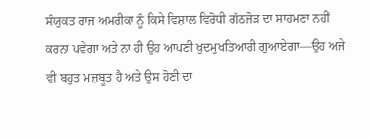ਸੰਯੁਕਤ ਰਾਜ ਅਮਰੀਕਾ ਨੂੰ ਕਿਸੇ ਵਿਸ਼ਾਲ ਵਿਰੋਧੀ ਗੱਠਜੋੜ ਦਾ ਸਾਹਮਣਾ ਨਹੀਂ ਕਰਨਾ ਪਵੇਗਾ ਅਤੇ ਨਾ ਹੀ ਉਹ ਆਪਣੀ ਖੁਦਮੁਖਤਿਆਰੀ ਗੁਆਏਗਾ—ਉਹ ਅਜੇ ਵੀ ਬਹੁਤ ਮਜ਼ਬੂਤ ਹੈ ਅਤੇ ਉਸ ਹੋਣੀ ਦਾ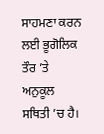ਸਾਹਮਣਾ ਕਰਨ ਲਈ ਭੂਗੋਲਿਕ ਤੌਰ ’ਤੇ ਅਨੁਕੂਲ ਸਥਿਤੀ ’ਚ ਹੈ।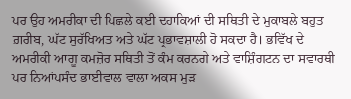ਪਰ ਉਹ ਅਮਰੀਕਾ ਦੀ ਪਿਛਲੇ ਕਈ ਦਹਾਕਿਆਂ ਦੀ ਸਥਿਤੀ ਦੇ ਮੁਕਾਬਲੇ ਬਹੁਤ ਗ਼ਰੀਬ, ਘੱਟ ਸੁਰੱਖਿਅਤ ਅਤੇ ਘੱਟ ਪ੍ਰਭਾਵਸ਼ਾਲੀ ਹੋ ਸਕਦਾ ਹੈ। ਭਵਿੱਖ ਦੇ ਅਮਰੀਕੀ ਆਗੂ ਕਮਜ਼ੋਰ ਸਥਿਤੀ ਤੋਂ ਕੰਮ ਕਰਨਗੇ ਅਤੇ ਵਾਸ਼ਿੰਗਟਨ ਦਾ ਸਵਾਰਥੀ ਪਰ ਨਿਆਂਪਸੰਦ ਭਾਈਵਾਲ ਵਾਲਾ ਅਕਸ ਮੁੜ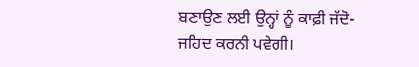ਬਣਾਉਣ ਲਈ ਉਨ੍ਹਾਂ ਨੂੰ ਕਾਫ਼ੀ ਜੱਦੋ-ਜਹਿਦ ਕਰਨੀ ਪਵੇਗੀ।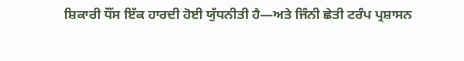ਸ਼ਿਕਾਰੀ ਧੌਂਸ ਇੱਕ ਹਾਰਦੀ ਹੋਈ ਯੁੱਧਨੀਤੀ ਹੈ—ਅਤੇ ਜਿੰਨੀ ਛੇਤੀ ਟਰੰਪ ਪ੍ਰਸ਼ਾਸਨ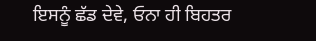ਇਸਨੂੰ ਛੱਡ ਦੇਵੇ, ਓਨਾ ਹੀ ਬਿਹਤਰ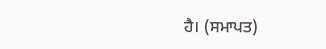ਹੈ। (ਸਮਾਪਤ)